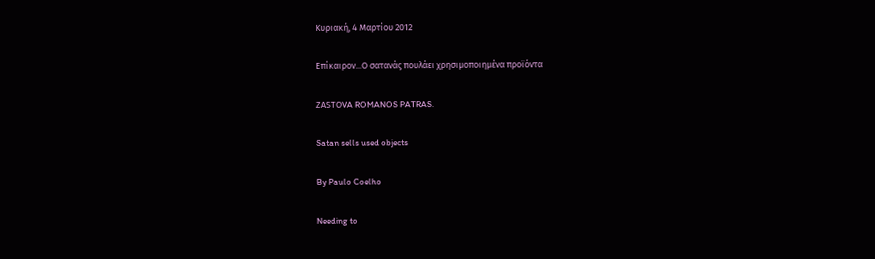Κυριακή, 4 Μαρτίου 2012

Επίκαιρον...Ο σατανάς πουλάει χρησιμοποιημένα προϊόντα

ΖΑSΤΟVA ROMANOS PATRAS.

Satan sells used objects

By Paulo Coelho

Needing to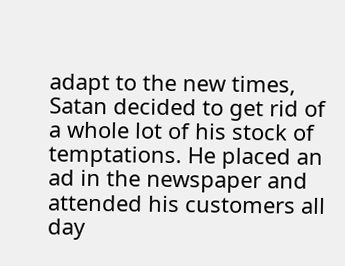adapt to the new times, Satan decided to get rid of a whole lot of his stock of temptations. He placed an ad in the newspaper and attended his customers all day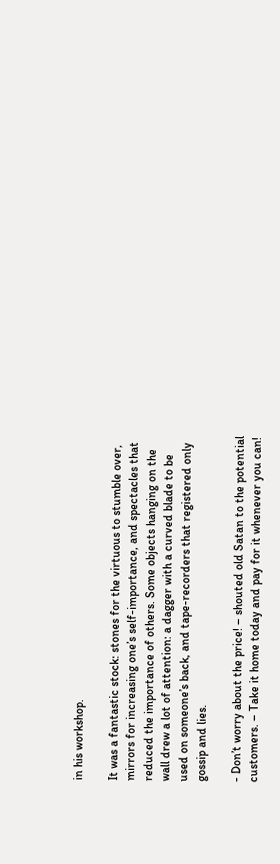in his workshop.

It was a fantastic stock: stones for the virtuous to stumble over, mirrors for increasing one’s self-importance, and spectacles that reduced the importance of others. Some objects hanging on the wall drew a lot of attention: a dagger with a curved blade to be used on someone’s back, and tape-recorders that registered only gossip and lies.

- Don’t worry about the price! – shouted old Satan to the potential customers. – Take it home today and pay for it whenever you can!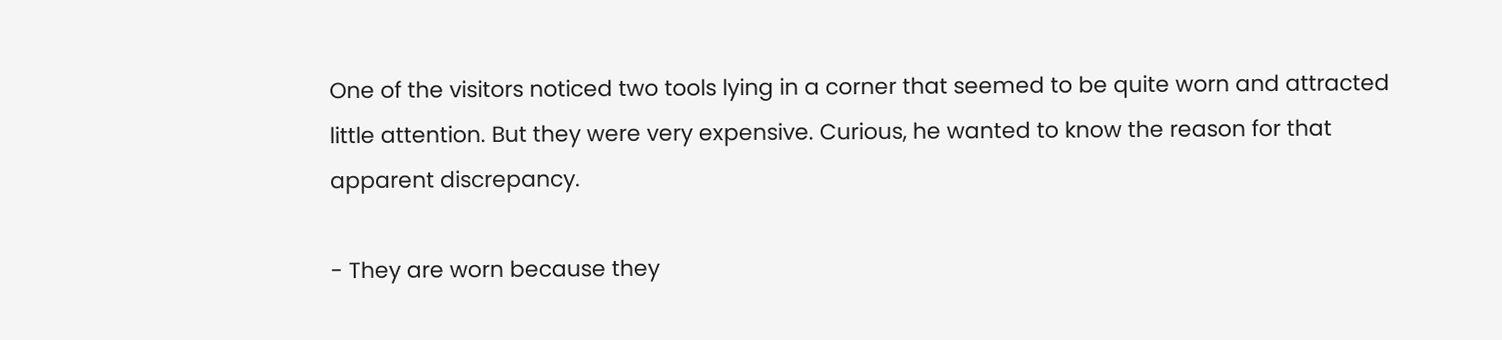One of the visitors noticed two tools lying in a corner that seemed to be quite worn and attracted little attention. But they were very expensive. Curious, he wanted to know the reason for that apparent discrepancy.

- They are worn because they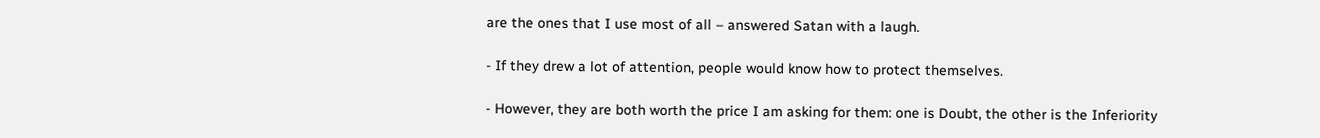are the ones that I use most of all – answered Satan with a laugh.

- If they drew a lot of attention, people would know how to protect themselves.

- However, they are both worth the price I am asking for them: one is Doubt, the other is the Inferiority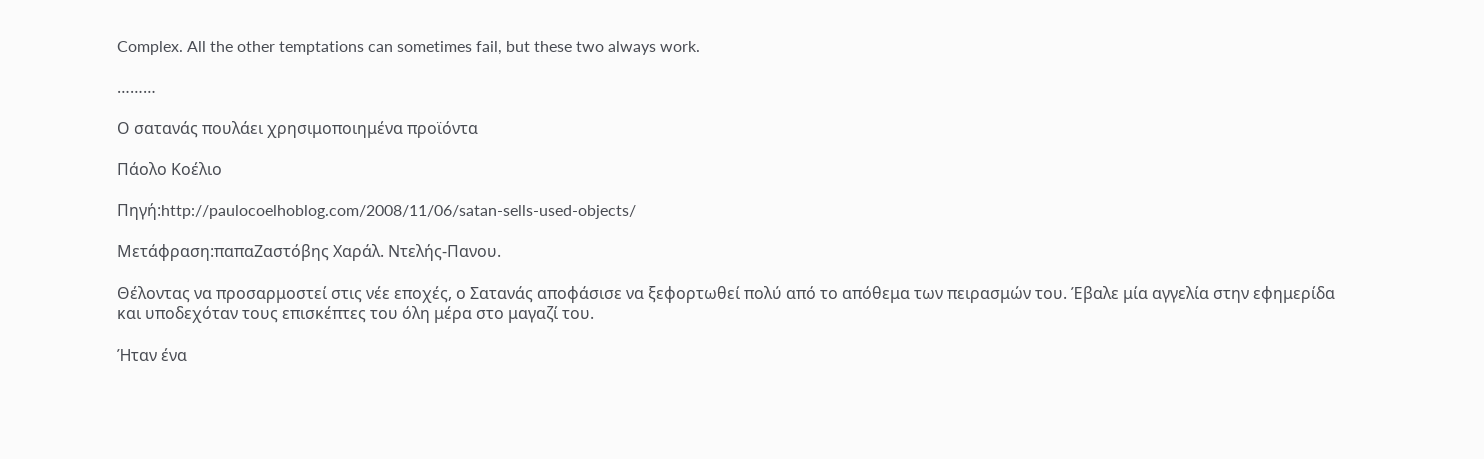Complex. All the other temptations can sometimes fail, but these two always work.

………

Ο σατανάς πουλάει χρησιμοποιημένα προϊόντα

Πάολο Κοέλιο

Πηγή:http://paulocoelhoblog.com/2008/11/06/satan-sells-used-objects/

Μετάφραση:παπαΖαστόβης Χαράλ. Ντελής-Πανου.

Θέλοντας να προσαρμοστεί στις νέε εποχές, ο Σατανάς αποφάσισε να ξεφορτωθεί πολύ από το απόθεμα των πειρασμών του. Έβαλε μία αγγελία στην εφημερίδα και υποδεχόταν τους επισκέπτες του όλη μέρα στο μαγαζί του.

Ήταν ένα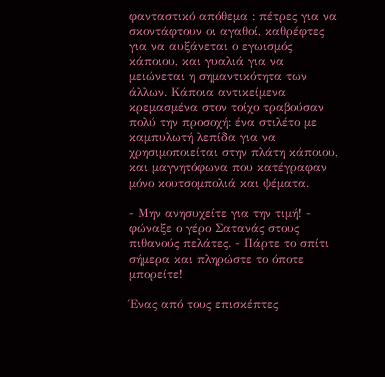φανταστικό απόθεμα : πέτρες για να σκοντάφτουν οι αγαθοί, καθρέφτες για να αυξάνεται ο εγωισμός κάποιου, και γυαλιά για να μειώνεται η σημαντικότητα των άλλων. Κάποια αντικείμενα κρεμασμένα στον τοίχο τραβούσαν πολύ την προσοχή: ένα στιλέτο με καμπυλωτή λεπίδα για να χρησιμοποιείται στην πλάτη κάποιου, και μαγνητόφωνα που κατέγραφαν μόνο κουτσομπολιά και ψέματα.

- Μην ανησυχείτε για την τιμή! - φώναξε ο γέρο Σατανάς στους πιθανούς πελάτες. - Πάρτε το σπίτι σήμερα και πληρώστε το όποτε μπορείτε!

Ένας από τους επισκέπτες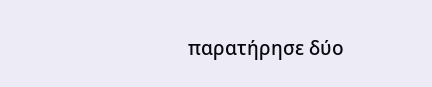παρατήρησε δύο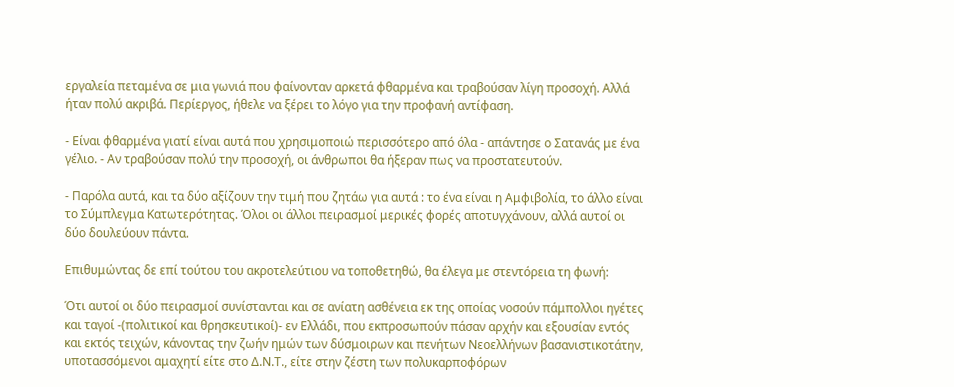εργαλεία πεταμένα σε μια γωνιά που φαίνονταν αρκετά φθαρμένα και τραβούσαν λίγη προσοχή. Αλλά ήταν πολύ ακριβά. Περίεργος, ήθελε να ξέρει το λόγο για την προφανή αντίφαση.

- Είναι φθαρμένα γιατί είναι αυτά που χρησιμοποιώ περισσότερο από όλα - απάντησε ο Σατανάς με ένα γέλιο. - Αν τραβούσαν πολύ την προσοχή, οι άνθρωποι θα ήξεραν πως να προστατευτούν.

- Παρόλα αυτά, και τα δύο αξίζουν την τιμή που ζητάω για αυτά : το ένα είναι η Αμφιβολία, το άλλο είναι το Σύμπλεγμα Κατωτερότητας. Όλοι οι άλλοι πειρασμοί μερικές φορές αποτυγχάνουν, αλλά αυτοί οι δύο δουλεύουν πάντα.

Επιθυμώντας δε επί τούτου του ακροτελεύτιου να τοποθετηθώ, θα έλεγα με στεντόρεια τη φωνή:

Ότι αυτοί οι δύο πειρασμοί συνίστανται και σε ανίατη ασθένεια εκ της οποίας νοσούν πάμπολλοι ηγέτες και ταγοί -(πολιτικοί και θρησκευτικοί)- εν Ελλάδι, που εκπροσωπούν πάσαν αρχήν και εξουσίαν εντός και εκτός τειχών, κάνοντας την ζωήν ημών των δύσμοιρων και πενήτων Νεοελλήνων βασανιστικοτάτην, υποτασσόμενοι αμαχητί είτε στο Δ.Ν.Τ., είτε στην ζέστη των πολυκαρποφόρων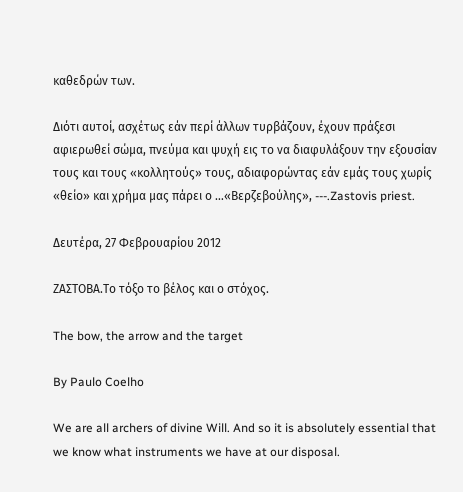καθεδρών των.

Διότι αυτοί, ασχέτως εάν περί άλλων τυρβάζουν, έχουν πράξεσι αφιερωθεί σώμα, πνεύμα και ψυχή εις το να διαφυλάξουν την εξουσίαν τους και τους «κολλητούς» τους, αδιαφορώντας εάν εμάς τους χωρίς «θείο» και χρήμα μας πάρει ο …«Βερζεβούλης», ---.Zastovis priest.

Δευτέρα, 27 Φεβρουαρίου 2012

ΖΑΣΤΟΒΑ.Το τόξο το βέλος και ο στόχος.

The bow, the arrow and the target

By Paulo Coelho

We are all archers of divine Will. And so it is absolutely essential that we know what instruments we have at our disposal.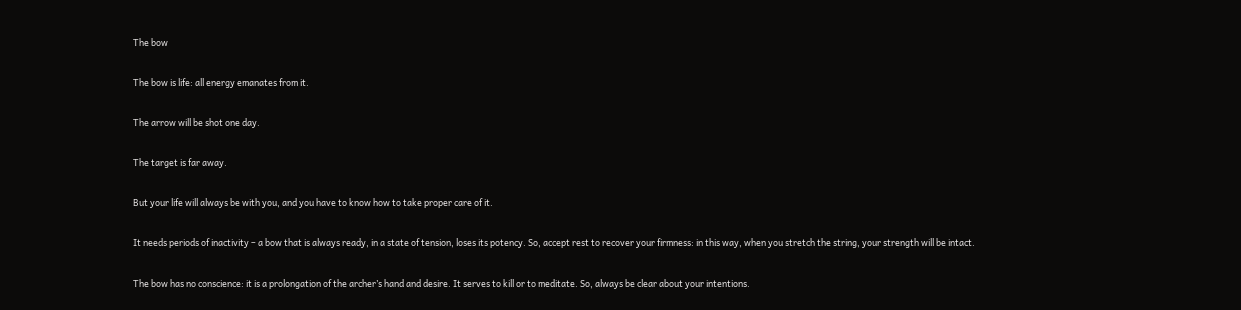The bow

The bow is life: all energy emanates from it.

The arrow will be shot one day.

The target is far away.

But your life will always be with you, and you have to know how to take proper care of it.

It needs periods of inactivity – a bow that is always ready, in a state of tension, loses its potency. So, accept rest to recover your firmness: in this way, when you stretch the string, your strength will be intact.

The bow has no conscience: it is a prolongation of the archer’s hand and desire. It serves to kill or to meditate. So, always be clear about your intentions.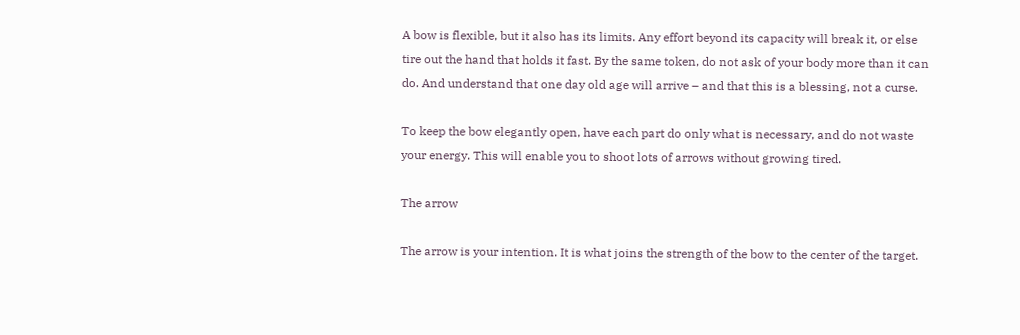A bow is flexible, but it also has its limits. Any effort beyond its capacity will break it, or else tire out the hand that holds it fast. By the same token, do not ask of your body more than it can do. And understand that one day old age will arrive – and that this is a blessing, not a curse.

To keep the bow elegantly open, have each part do only what is necessary, and do not waste your energy. This will enable you to shoot lots of arrows without growing tired.

The arrow

The arrow is your intention. It is what joins the strength of the bow to the center of the target.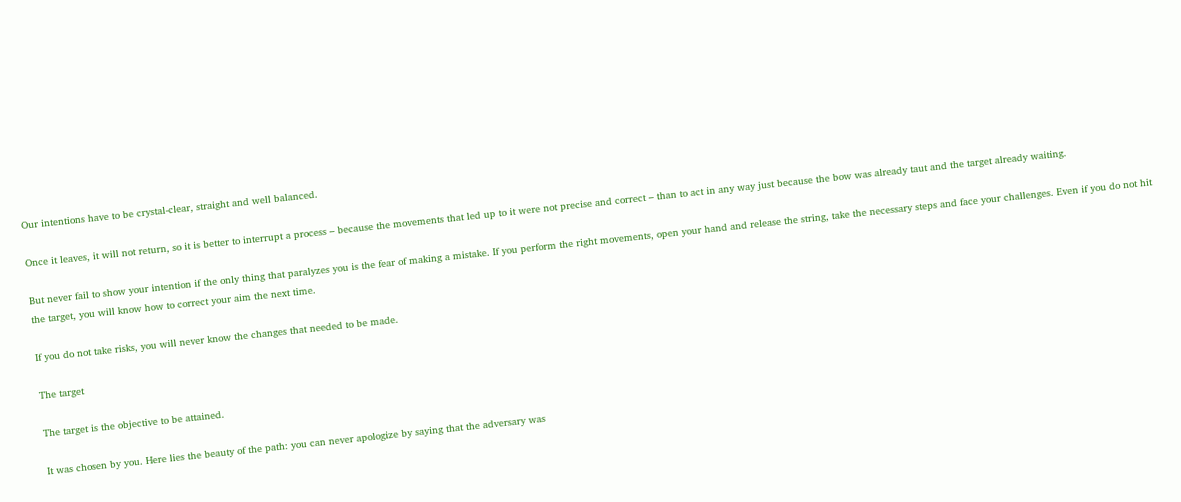Our intentions have to be crystal-clear, straight and well balanced.

Once it leaves, it will not return, so it is better to interrupt a process – because the movements that led up to it were not precise and correct – than to act in any way just because the bow was already taut and the target already waiting.

But never fail to show your intention if the only thing that paralyzes you is the fear of making a mistake. If you perform the right movements, open your hand and release the string, take the necessary steps and face your challenges. Even if you do not hit the target, you will know how to correct your aim the next time.

If you do not take risks, you will never know the changes that needed to be made.

The target

The target is the objective to be attained.

It was chosen by you. Here lies the beauty of the path: you can never apologize by saying that the adversary was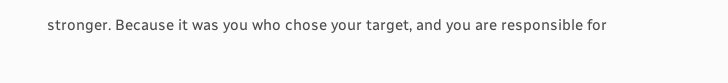stronger. Because it was you who chose your target, and you are responsible for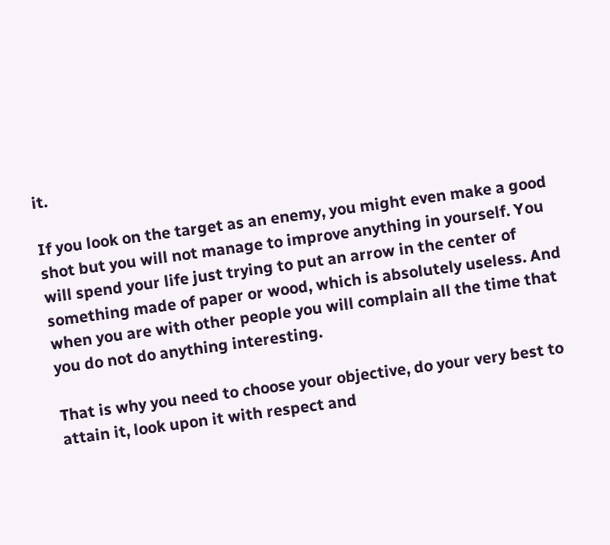it.

If you look on the target as an enemy, you might even make a good shot but you will not manage to improve anything in yourself. You will spend your life just trying to put an arrow in the center of something made of paper or wood, which is absolutely useless. And when you are with other people you will complain all the time that you do not do anything interesting.

That is why you need to choose your objective, do your very best to attain it, look upon it with respect and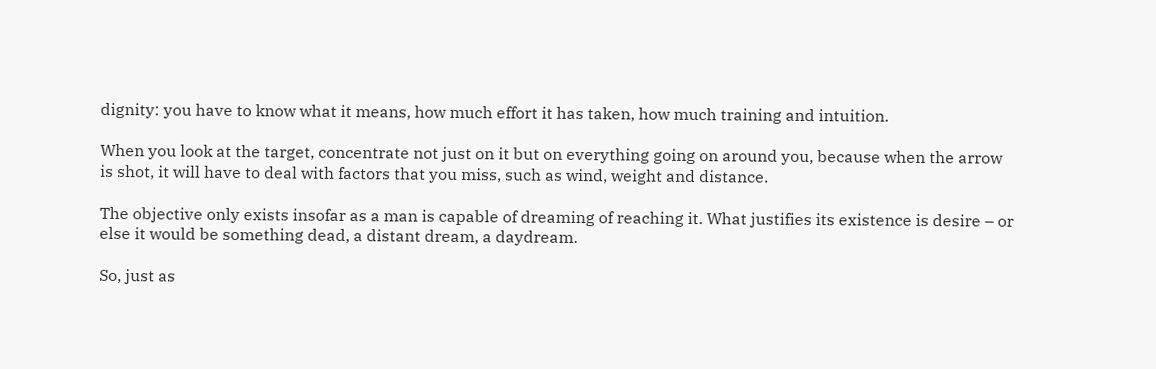dignity: you have to know what it means, how much effort it has taken, how much training and intuition.

When you look at the target, concentrate not just on it but on everything going on around you, because when the arrow is shot, it will have to deal with factors that you miss, such as wind, weight and distance.

The objective only exists insofar as a man is capable of dreaming of reaching it. What justifies its existence is desire – or else it would be something dead, a distant dream, a daydream.

So, just as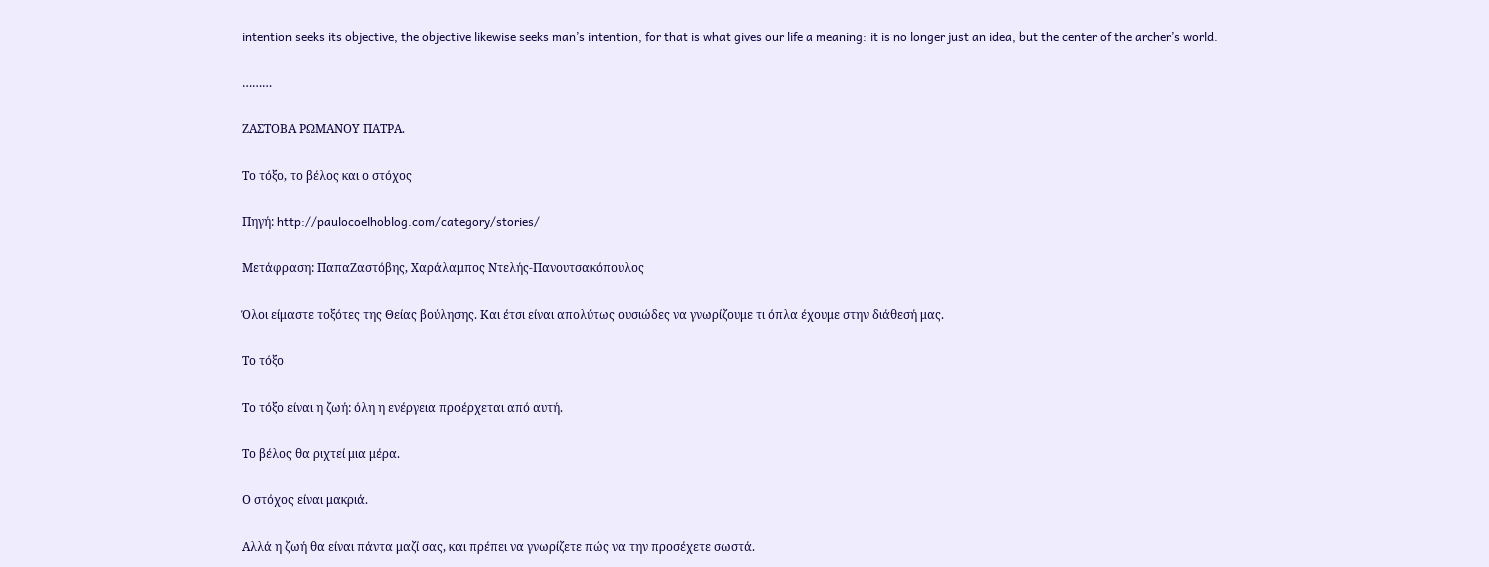intention seeks its objective, the objective likewise seeks man’s intention, for that is what gives our life a meaning: it is no longer just an idea, but the center of the archer’s world.

………

ΖΑΣΤΟΒΑ ΡΩΜΑΝΟΥ ΠΑΤΡΑ.

Το τόξο, το βέλος και ο στόχος

Πηγή: http://paulocoelhoblog.com/category/stories/

Μετάφραση: ΠαπαΖαστόβης, Χαράλαμπος Ντελής-Πανουτσακόπουλος

Όλοι είμαστε τοξότες της Θείας βούλησης. Και έτσι είναι απολύτως ουσιώδες να γνωρίζουμε τι όπλα έχουμε στην διάθεσή μας.

Το τόξο

Το τόξο είναι η ζωή: όλη η ενέργεια προέρχεται από αυτή.

Το βέλος θα ριχτεί μια μέρα.

Ο στόχος είναι μακριά.

Αλλά η ζωή θα είναι πάντα μαζί σας, και πρέπει να γνωρίζετε πώς να την προσέχετε σωστά.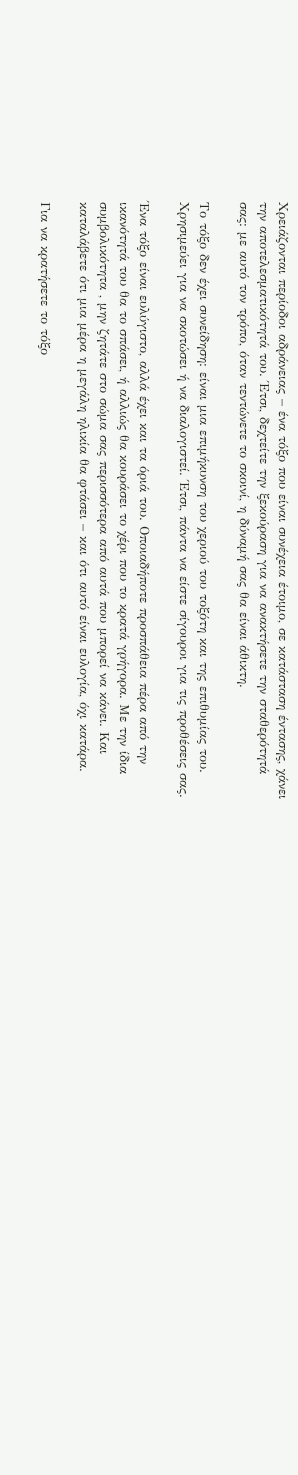Χρειάζονται περίοδοι αδράνειας – ένα τόξο που είναι συνέχεια έτοιμο, σε κατάσταση έντασης, χάνει την αποτελεσματικότητά του. Έτσι, δεχτείτε την ξεκούραση για να ανακτήσετε την σταθερότητά σας: με αυτό τον τρόπο, όταν τεντώνετε το σκοινί, η δύναμή σας θα είναι άθικτη.

Το τόξο δεν έχει συνείδηση: είναι μια επιμήκυνση του χεριού του τοξότη και της επιθυμίας του. Χρησιμεύει για να σκοτώσει ή να διαλογιστεί. Έτσι, πάντα να είστε σίγουροι για τις προθέσεις σας.

Ένα τόξο είναι ευλύγιστο, αλλά έχει και τα όριά του. Οποιαδήποτε προσπάθεια πέρα από την ικανότητά του θα το σπάσει, ή αλλιώς θα κουράσει το χέρι που το κρατά γρήγορα. Με την ίδια συμβολικότητα , μην ζητάτε στο σώμα σας περισσότερα από αυτά που μπορεί να κάνει. Και καταλάβετε ότι μια μέρα η μεγάλη ηλικία θα φτάσει – και ότι αυτό είναι ευλογία, όχι κατάρα.

Για να κρατήσετε το τόξο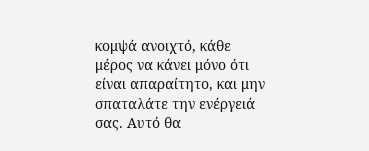κομψά ανοιχτό, κάθε μέρος να κάνει μόνο ότι είναι απαραίτητο, και μην σπαταλάτε την ενέργειά σας. Αυτό θα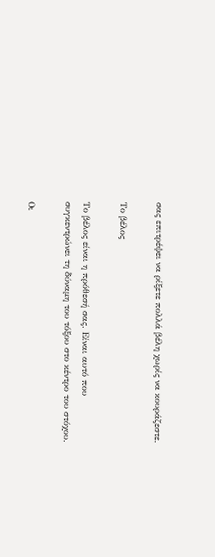σας επιτρέψει να ρίξετε πολλά βέλη χωρίς να κουράζεστε.

Το βέλος

Το βέλος είναι η πρόθεσή σας. Είναι αυτό που συγκεντρώνει τη δύναμη του τόξου στο κέντρο του στόχου.

Οι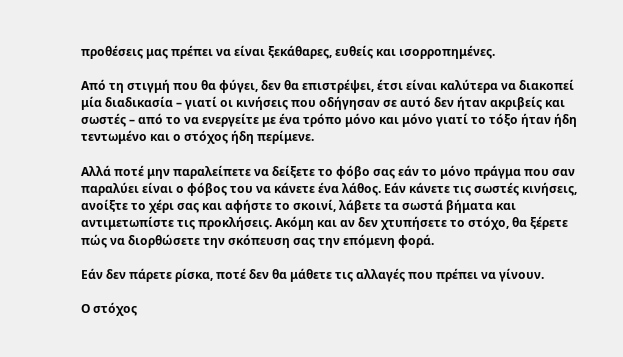προθέσεις μας πρέπει να είναι ξεκάθαρες, ευθείς και ισορροπημένες.

Από τη στιγμή που θα φύγει, δεν θα επιστρέψει, έτσι είναι καλύτερα να διακοπεί μία διαδικασία – γιατί οι κινήσεις που οδήγησαν σε αυτό δεν ήταν ακριβείς και σωστές – από το να ενεργείτε με ένα τρόπο μόνο και μόνο γιατί το τόξο ήταν ήδη τεντωμένο και ο στόχος ήδη περίμενε.

Αλλά ποτέ μην παραλείπετε να δείξετε το φόβο σας εάν το μόνο πράγμα που σαν παραλύει είναι ο φόβος του να κάνετε ένα λάθος. Εάν κάνετε τις σωστές κινήσεις, ανοίξτε το χέρι σας και αφήστε το σκοινί, λάβετε τα σωστά βήματα και αντιμετωπίστε τις προκλήσεις. Ακόμη και αν δεν χτυπήσετε το στόχο, θα ξέρετε πώς να διορθώσετε την σκόπευση σας την επόμενη φορά.

Εάν δεν πάρετε ρίσκα, ποτέ δεν θα μάθετε τις αλλαγές που πρέπει να γίνουν.

Ο στόχος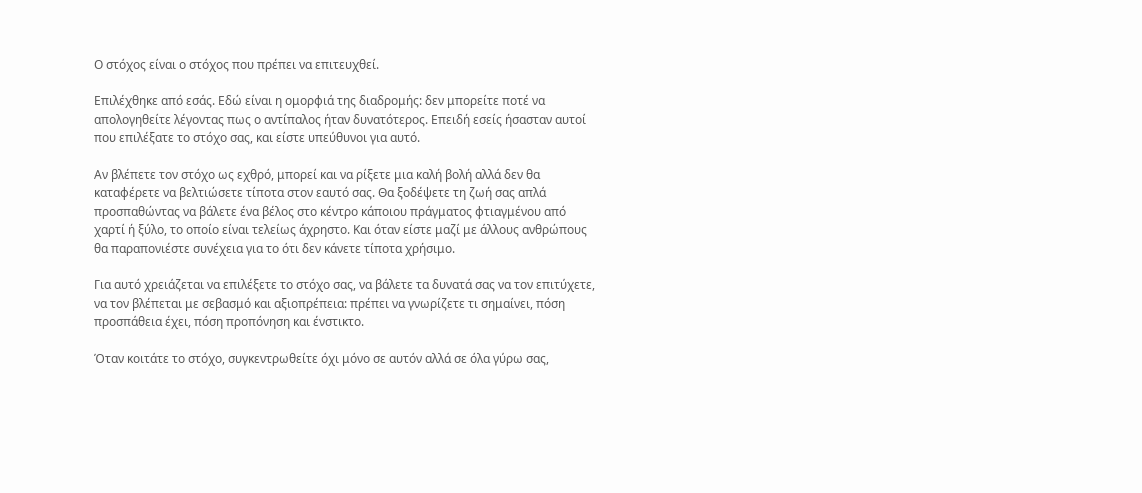Ο στόχος είναι ο στόχος που πρέπει να επιτευχθεί.

Επιλέχθηκε από εσάς. Εδώ είναι η ομορφιά της διαδρομής: δεν μπορείτε ποτέ να απολογηθείτε λέγοντας πως ο αντίπαλος ήταν δυνατότερος. Επειδή εσείς ήσασταν αυτοί που επιλέξατε το στόχο σας, και είστε υπεύθυνοι για αυτό.

Αν βλέπετε τον στόχο ως εχθρό, μπορεί και να ρίξετε μια καλή βολή αλλά δεν θα καταφέρετε να βελτιώσετε τίποτα στον εαυτό σας. Θα ξοδέψετε τη ζωή σας απλά προσπαθώντας να βάλετε ένα βέλος στο κέντρο κάποιου πράγματος φτιαγμένου από χαρτί ή ξύλο, το οποίο είναι τελείως άχρηστο. Και όταν είστε μαζί με άλλους ανθρώπους θα παραπονιέστε συνέχεια για το ότι δεν κάνετε τίποτα χρήσιμο.

Για αυτό χρειάζεται να επιλέξετε το στόχο σας, να βάλετε τα δυνατά σας να τον επιτύχετε, να τον βλέπεται με σεβασμό και αξιοπρέπεια: πρέπει να γνωρίζετε τι σημαίνει, πόση προσπάθεια έχει, πόση προπόνηση και ένστικτο.

Όταν κοιτάτε το στόχο, συγκεντρωθείτε όχι μόνο σε αυτόν αλλά σε όλα γύρω σας,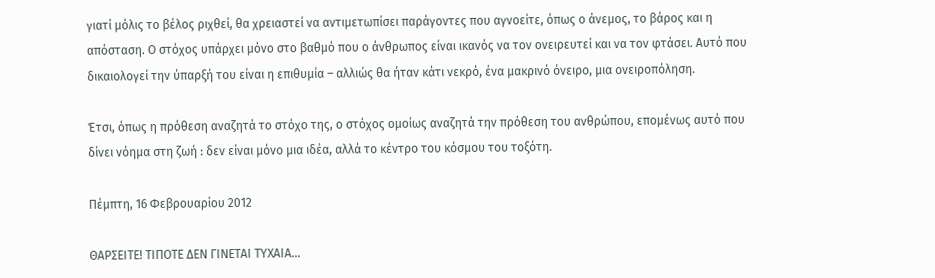γιατί μόλις το βέλος ριχθεί, θα χρειαστεί να αντιμετωπίσει παράγοντες που αγνοείτε, όπως ο άνεμος, το βάρος και η απόσταση. Ο στόχος υπάρχει μόνο στο βαθμό που ο άνθρωπος είναι ικανός να τον ονειρευτεί και να τον φτάσει. Αυτό που δικαιολογεί την ύπαρξή του είναι η επιθυμία – αλλιώς θα ήταν κάτι νεκρό, ένα μακρινό όνειρο, μια ονειροπόληση.

Έτσι, όπως η πρόθεση αναζητά το στόχο της, ο στόχος ομοίως αναζητά την πρόθεση του ανθρώπου, επομένως αυτό που δίνει νόημα στη ζωή : δεν είναι μόνο μια ιδέα, αλλά το κέντρο του κόσμου του τοξότη.

Πέμπτη, 16 Φεβρουαρίου 2012

ΘΑΡΣΕΙΤΕ! ΤΙΠΟΤΕ ΔΕΝ ΓΙΝΕΤΑΙ ΤΥΧΑΙΑ...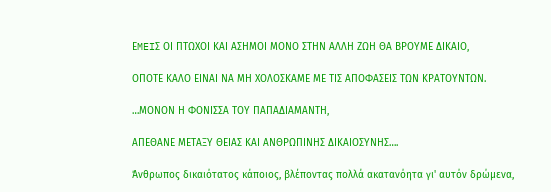ΕMEIΣ ΟΙ ΠΤΩΧΟΙ ΚΑΙ ΑΣΗΜΟΙ ΜΟΝΟ ΣΤΗΝ ΑΛΛΗ ΖΩΗ ΘΑ ΒΡΟΥΜΕ ΔΙΚΑΙΟ,

ΟΠΟΤΕ ΚΑΛΟ ΕΙΝΑΙ ΝΑ ΜΗ ΧΟΛΟΣΚΑΜΕ ΜΕ ΤΙΣ ΑΠΟΦΑΣΕΙΣ ΤΩΝ ΚΡΑΤΟΥΝΤΩΝ.

…ΜΟΝΟΝ Η ΦΟΝΙΣΣΑ ΤΟΥ ΠΑΠΑΔΙΑΜΑΝΤΗ,

ΑΠΕΘΑΝΕ ΜΕΤΑΞΥ ΘΕΙΑΣ ΚΑΙ ΑΝΘΡΩΠΙΝΗΣ ΔΙΚΑΙΟΣΥΝΗΣ….

Άνθρωπος δικαιότατος κάποιος, βλέποντας πολλά ακατανόητα γι' αυτόν δρώμενα,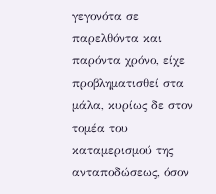γεγονότα σε παρελθόντα και παρόντα χρόνο, είχε προβληματισθεί στα μάλα, κυρίως δε στον τομέα του καταμερισμού της ανταποδώσεως, όσον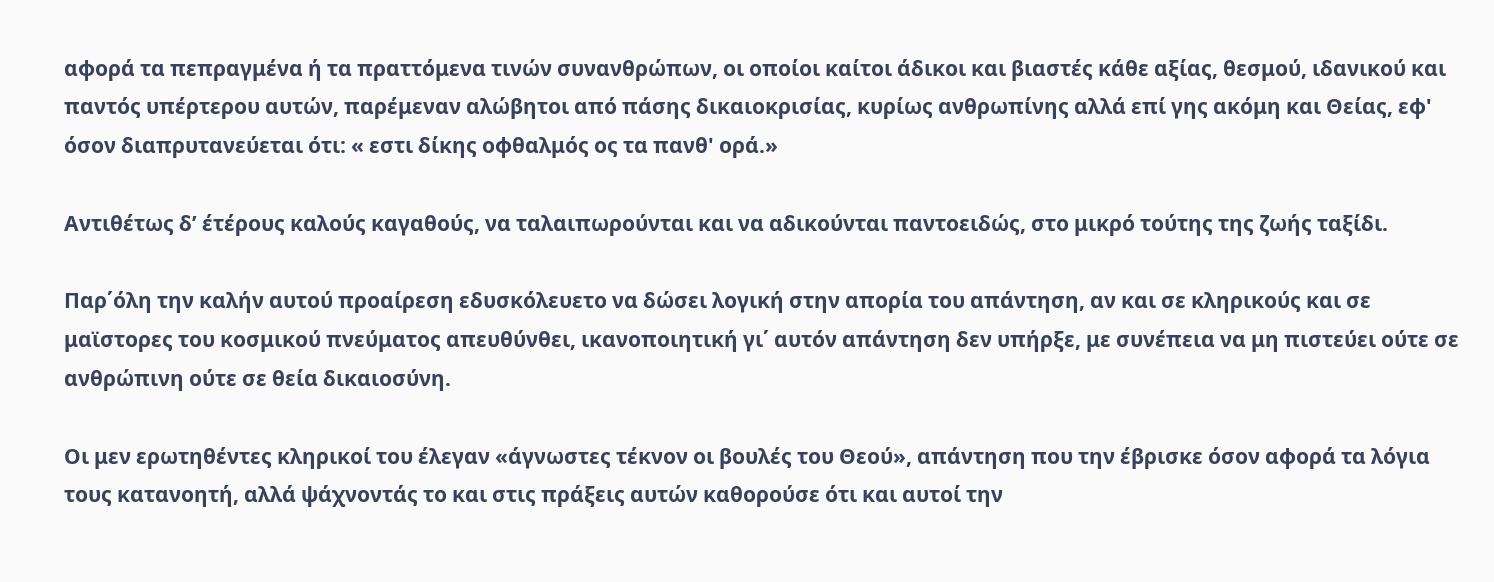αφορά τα πεπραγμένα ή τα πραττόμενα τινών συνανθρώπων, οι οποίοι καίτοι άδικοι και βιαστές κάθε αξίας, θεσμού, ιδανικού και παντός υπέρτερου αυτών, παρέμεναν αλώβητοι από πάσης δικαιοκρισίας, κυρίως ανθρωπίνης αλλά επί γης ακόμη και Θείας, εφ' όσον διαπρυτανεύεται ότι: « εστι δίκης οφθαλμός ος τα πανθ' ορά.»

Αντιθέτως δ’ έτέρους καλούς καγαθούς, να ταλαιπωρούνται και να αδικούνται παντοειδώς, στο μικρό τούτης της ζωής ταξίδι.

Παρ΄όλη την καλήν αυτού προαίρεση εδυσκόλευετο να δώσει λογική στην απορία του απάντηση, αν και σε κληρικούς και σε μαϊστορες του κοσμικού πνεύματος απευθύνθει, ικανοποιητική γι΄ αυτόν απάντηση δεν υπήρξε, με συνέπεια να μη πιστεύει ούτε σε ανθρώπινη ούτε σε θεία δικαιοσύνη.

Οι μεν ερωτηθέντες κληρικοί του έλεγαν «άγνωστες τέκνον οι βουλές του Θεού», απάντηση που την έβρισκε όσον αφορά τα λόγια τους κατανοητή, αλλά ψάχνοντάς το και στις πράξεις αυτών καθορούσε ότι και αυτοί την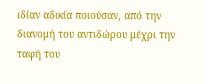ιδίαν αδικία ποιούσαν, από την διανομή του αντιδώρου μέχρι την ταφή του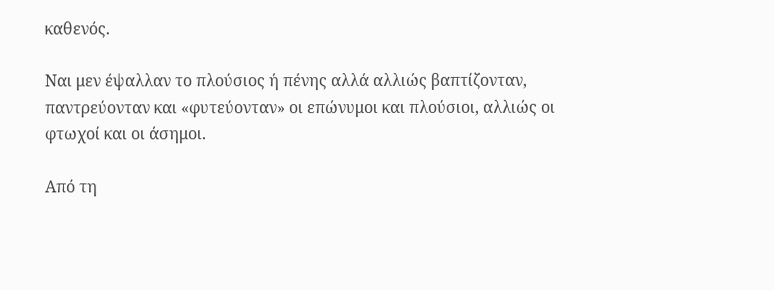καθενός.

Ναι μεν έψαλλαν το πλούσιος ή πένης αλλά αλλιώς βαπτίζονταν, παντρεύονταν και «φυτεύονταν» οι επώνυμοι και πλούσιοι, αλλιώς οι φτωχοί και οι άσημοι.

Από τη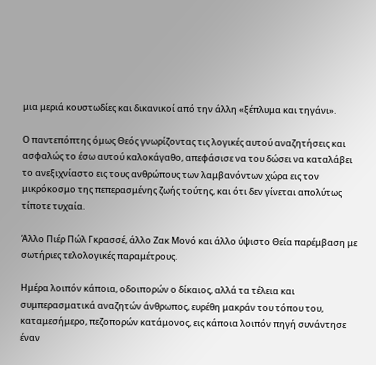μια μεριά κουστωδίες και δικανικοί από την άλλη «ξέπλυμα και τηγάνι».

Ο παντεπόπτης όμως Θεός γνωρίζοντας τις λογικές αυτού αναζητήσεις και ασφαλώς το έσω αυτού καλοκάγαθο, απεφάσισε να του δώσει να καταλάβει το ανεξιχνίαστο εις τους ανθρώπους των λαμβανόντων χώρα εις τον μικρόκοσμο της πεπερασμένης ζωής τούτης, και ότι δεν γίνεται απολύτως τίποτε τυχαία.

Άλλο Πιέρ Πώλ Γκρασσέ, άλλο Ζακ Μονό και άλλο ύψιστο Θεία παρέμβαση με σωτήριες τελολογικές παραμέτρους.

Ημέρα λοιπόν κάποια, οδοιπορών ο δίκαιος, αλλά τα τέλεια και συμπερασματικά αναζητών άνθρωπος, ευρέθη μακράν του τόπου του, καταμεσήμερο, πεζοπορών κατάμονος, εις κάποια λοιπόν πηγή συνάντησε έναν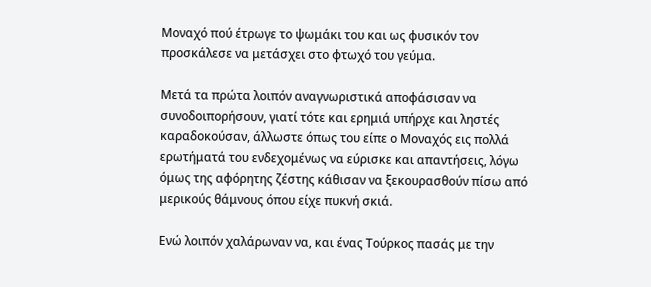Μοναχό πού έτρωγε το ψωμάκι του και ως φυσικόν τον προσκάλεσε να μετάσχει στο φτωχό του γεύμα.

Μετά τα πρώτα λοιπόν αναγνωριστικά αποφάσισαν να συνοδοιπορήσουν, γιατί τότε και ερημιά υπήρχε και ληστές καραδοκούσαν, άλλωστε όπως του είπε ο Μοναχός εις πολλά ερωτήματά του ενδεχομένως να εύρισκε και απαντήσεις, λόγω όμως της αφόρητης ζέστης κάθισαν να ξεκουρασθούν πίσω από μερικούς θάμνους όπου είχε πυκνή σκιά.

Ενώ λοιπόν χαλάρωναν να, και ένας Τούρκος πασάς με την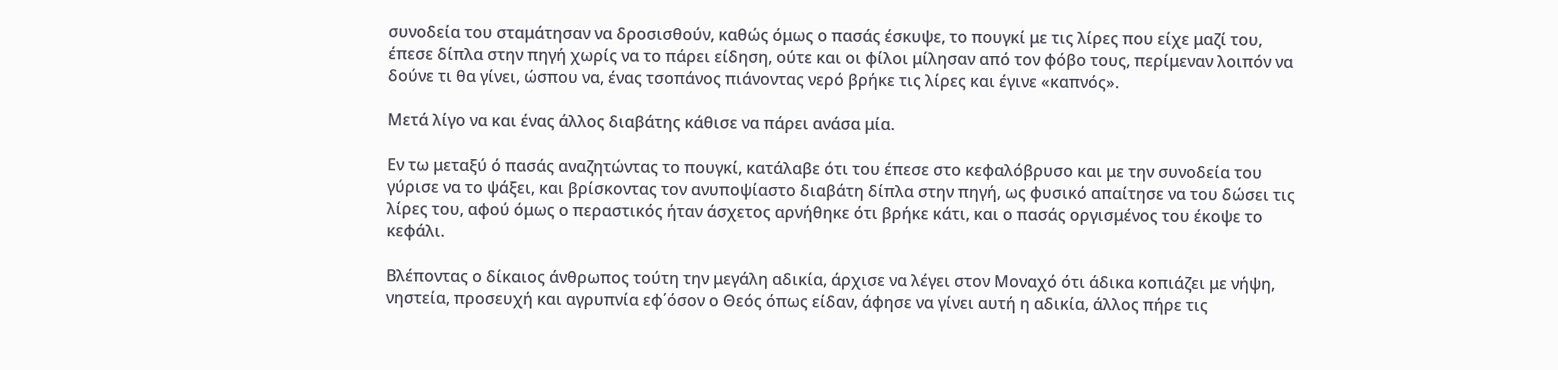συνοδεία του σταμάτησαν να δροσισθούν, καθώς όμως ο πασάς έσκυψε, το πουγκί με τις λίρες που είχε μαζί του, έπεσε δίπλα στην πηγή χωρίς να το πάρει είδηση, ούτε και οι φίλοι μίλησαν από τον φόβο τους, περίμεναν λοιπόν να δούνε τι θα γίνει, ώσπου να, ένας τσοπάνος πιάνοντας νερό βρήκε τις λίρες και έγινε «καπνός».

Μετά λίγο να και ένας άλλος διαβάτης κάθισε να πάρει ανάσα μία.

Εν τω μεταξύ ό πασάς αναζητώντας το πουγκί, κατάλαβε ότι του έπεσε στο κεφαλόβρυσο και με την συνοδεία του γύρισε να το ψάξει, και βρίσκοντας τον ανυποψίαστο διαβάτη δίπλα στην πηγή, ως φυσικό απαίτησε να του δώσει τις λίρες του, αφού όμως ο περαστικός ήταν άσχετος αρνήθηκε ότι βρήκε κάτι, και ο πασάς οργισμένος του έκοψε το κεφάλι.

Βλέποντας ο δίκαιος άνθρωπος τούτη την μεγάλη αδικία, άρχισε να λέγει στον Μοναχό ότι άδικα κοπιάζει με νήψη, νηστεία, προσευχή και αγρυπνία εφ΄όσον ο Θεός όπως είδαν, άφησε να γίνει αυτή η αδικία, άλλος πήρε τις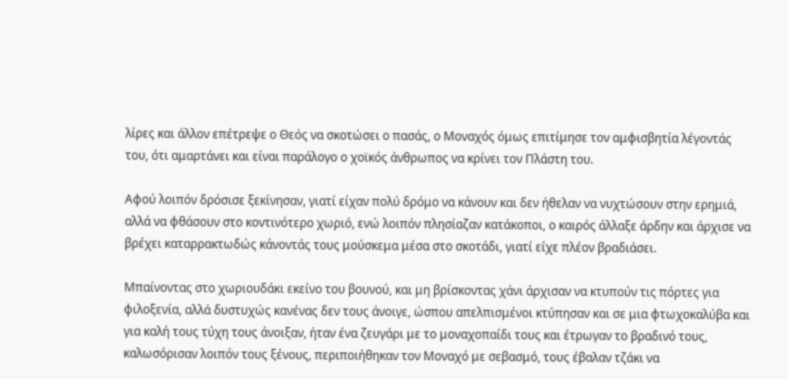λίρες και άλλον επέτρεψε ο Θεός να σκοτώσει ο πασάς, ο Μοναχός όμως επιτίμησε τον αμφισβητία λέγοντάς του, ότι αμαρτάνει και είναι παράλογο ο χοϊκός άνθρωπος να κρίνει τον Πλάστη του.

Αφού λοιπόν δρόσισε ξεκίνησαν, γιατί είχαν πολύ δρόμο να κάνουν και δεν ήθελαν να νυχτώσουν στην ερημιά, αλλά να φθάσουν στο κοντινότερο χωριό, ενώ λοιπόν πλησίαζαν κατάκοποι, ο καιρός άλλαξε άρδην και άρχισε να βρέχει καταρρακτωδώς κάνοντάς τους μούσκεμα μέσα στο σκοτάδι, γιατί είχε πλέον βραδιάσει.

Μπαίνοντας στο χωριουδάκι εκείνο του βουνού, και μη βρίσκοντας χάνι άρχισαν να κτυπούν τις πόρτες για φιλοξενία, αλλά δυστυχώς κανένας δεν τους άνοιγε, ώσπου απελπισμένοι κτύπησαν και σε μια φτωχοκαλύβα και για καλή τους τύχη τους άνοιξαν, ήταν ένα ζευγάρι με το μοναχοπαίδι τους και έτρωγαν το βραδινό τους, καλωσόρισαν λοιπόν τους ξένους, περιποιήθηκαν τον Μοναχό με σεβασμό, τους έβαλαν τζάκι να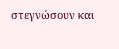στεγνώσουν και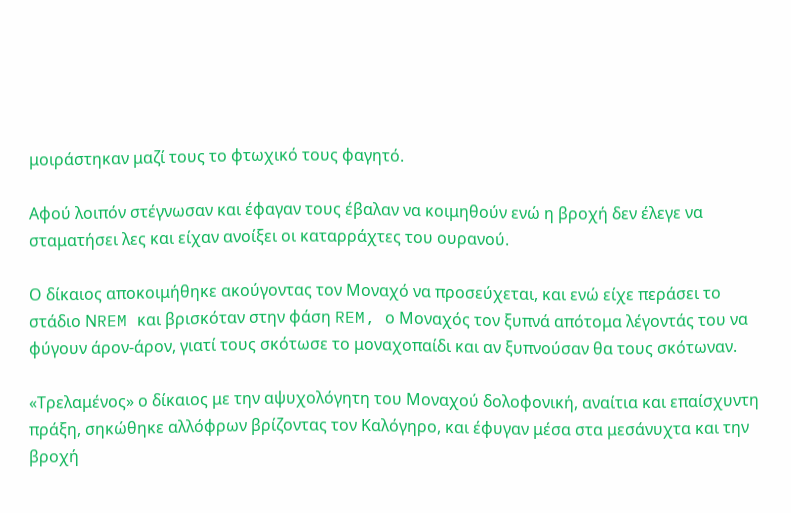μοιράστηκαν μαζί τους το φτωχικό τους φαγητό.

Αφού λοιπόν στέγνωσαν και έφαγαν τους έβαλαν να κοιμηθούν ενώ η βροχή δεν έλεγε να σταματήσει λες και είχαν ανοίξει οι καταρράχτες του ουρανού.

Ο δίκαιος αποκοιμήθηκε ακούγοντας τον Μοναχό να προσεύχεται, και ενώ είχε περάσει το στάδιο ΝREM και βρισκόταν στην φάση REM, ο Μοναχός τον ξυπνά απότομα λέγοντάς του να φύγουν άρον-άρον, γιατί τους σκότωσε το μοναχοπαίδι και αν ξυπνούσαν θα τους σκότωναν.

«Τρελαμένος» ο δίκαιος με την αψυχολόγητη του Μοναχού δολοφονική, αναίτια και επαίσχυντη πράξη, σηκώθηκε αλλόφρων βρίζοντας τον Καλόγηρο, και έφυγαν μέσα στα μεσάνυχτα και την βροχή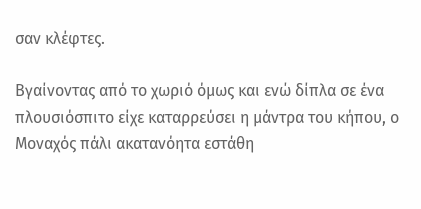σαν κλέφτες.

Βγαίνοντας από το χωριό όμως και ενώ δίπλα σε ένα πλουσιόσπιτο είχε καταρρεύσει η μάντρα του κήπου, ο Μοναχός πάλι ακατανόητα εστάθη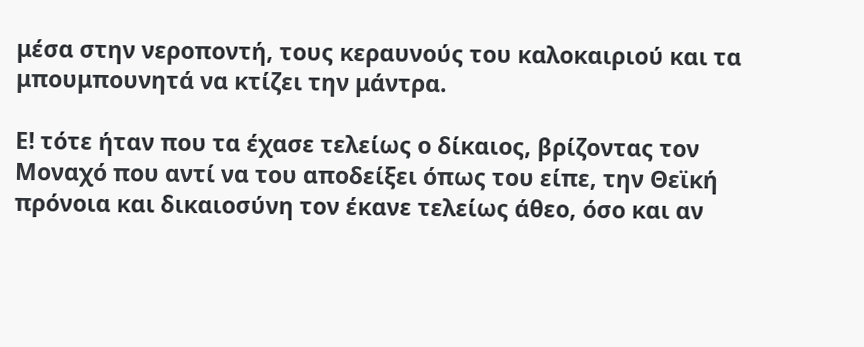μέσα στην νεροποντή, τους κεραυνούς του καλοκαιριού και τα μπουμπουνητά να κτίζει την μάντρα.

Ε! τότε ήταν που τα έχασε τελείως ο δίκαιος, βρίζοντας τον Μοναχό που αντί να του αποδείξει όπως του είπε, την Θεϊκή πρόνοια και δικαιοσύνη τον έκανε τελείως άθεο, όσο και αν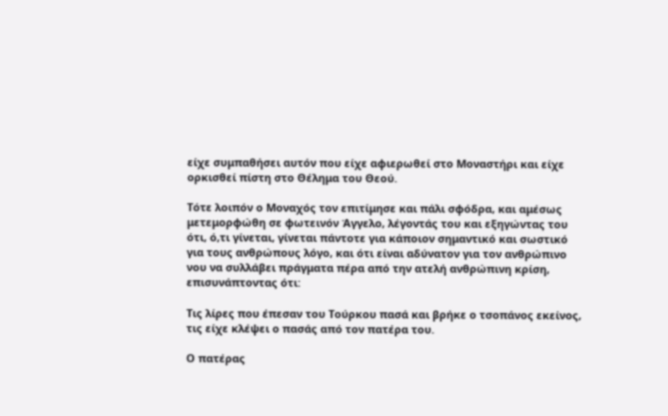είχε συμπαθήσει αυτόν που είχε αφιερωθεί στο Μοναστήρι και είχε ορκισθεί πίστη στο Θέλημα του Θεού.

Τότε λοιπόν ο Μοναχός τον επιτίμησε και πάλι σφόδρα, και αμέσως μετεμορφώθη σε φωτεινόν Άγγελο, λέγοντάς του και εξηγώντας του ότι, ό,τι γίνεται, γίνεται πάντοτε για κάποιον σημαντικό και σωστικό για τους ανθρώπους λόγο, και ότι είναι αδύνατον για τον ανθρώπινο νου να συλλάβει πράγματα πέρα από την ατελή ανθρώπινη κρίση, επισυνάπτοντας ότι:

Τις λίρες που έπεσαν του Τούρκου πασά και βρήκε ο τσοπάνος εκείνος, τις είχε κλέψει ο πασάς από τον πατέρα του.

Ο πατέρας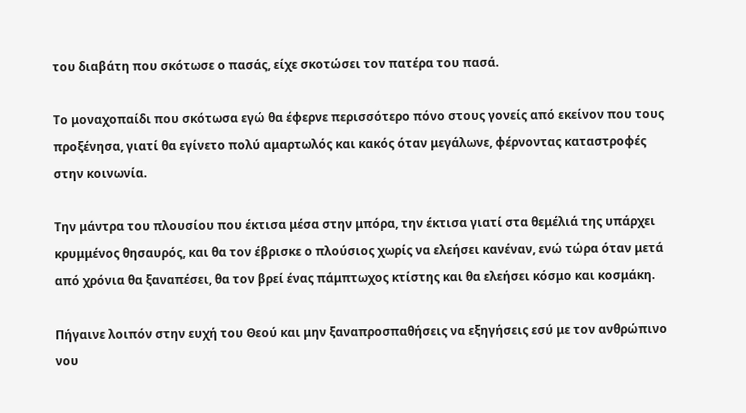του διαβάτη που σκότωσε ο πασάς, είχε σκοτώσει τον πατέρα του πασά.

Το μοναχοπαίδι που σκότωσα εγώ θα έφερνε περισσότερο πόνο στους γονείς από εκείνον που τους προξένησα, γιατί θα εγίνετο πολύ αμαρτωλός και κακός όταν μεγάλωνε, φέρνοντας καταστροφές στην κοινωνία.

Την μάντρα του πλουσίου που έκτισα μέσα στην μπόρα, την έκτισα γιατί στα θεμέλιά της υπάρχει κρυμμένος θησαυρός, και θα τον έβρισκε ο πλούσιος χωρίς να ελεήσει κανέναν, ενώ τώρα όταν μετά από χρόνια θα ξαναπέσει, θα τον βρεί ένας πάμπτωχος κτίστης και θα ελεήσει κόσμο και κοσμάκη.

Πήγαινε λοιπόν στην ευχή του Θεού και μην ξαναπροσπαθήσεις να εξηγήσεις εσύ με τον ανθρώπινο νου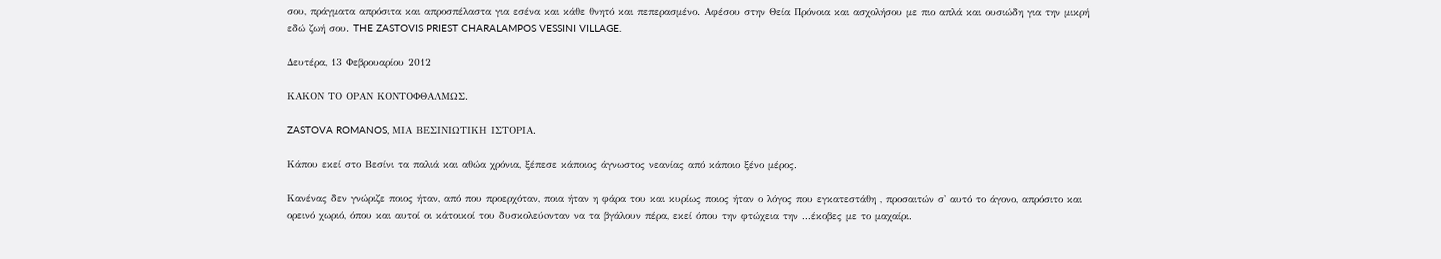σου, πράγματα απρόσιτα και απροσπέλαστα για εσένα και κάθε θνητό και πεπερασμένο. Αφέσου στην Θεία Πρόνοια και ασχολήσου με πιο απλά και ουσιώδη για την μικρή εδώ ζωή σου. THE ZASTOVIS PRIEST CHARALAMPOS VESSINI VILLAGE.

Δευτέρα, 13 Φεβρουαρίου 2012

ΚΑΚΟΝ ΤΟ ΟΡΑΝ ΚΟΝΤΟΦΘΑΛΜΩΣ.

ZASTOVA ROMANOS, ΜΙΑ ΒΕΣΙΝΙΩΤΙΚΗ ΙΣΤΟΡΙΑ.

Κάπου εκεί στο Βεσίνι τα παλιά και αθώα χρόνια, ξέπεσε κάποιος άγνωστος νεανίας από κάποιο ξένο μέρος.

Κανένας δεν γνώριζε ποιος ήταν, από που προερχόταν, ποια ήταν η φάρα του και κυρίως ποιος ήταν ο λόγος που εγκατεστάθη , προσαιτών σ' αυτό το άγονο, απρόσιτο και ορεινό χωριό, όπου και αυτοί οι κάτοικοί του δυσκολεύoνταν να τα βγάλουν πέρα, εκεί όπου την φτώχεια την ...έκοβες με το μαχαίρι.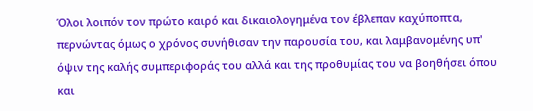Όλοι λοιπόν τον πρώτο καιρό και δικαιολογημένα τον έβλεπαν καχύποπτα, περνώντας όμως ο χρόνος συνήθισαν την παρουσία του, και λαμβανομένης υπ' όψιν της καλής συμπεριφοράς του αλλά και της προθυμίας του να βοηθήσει όπου και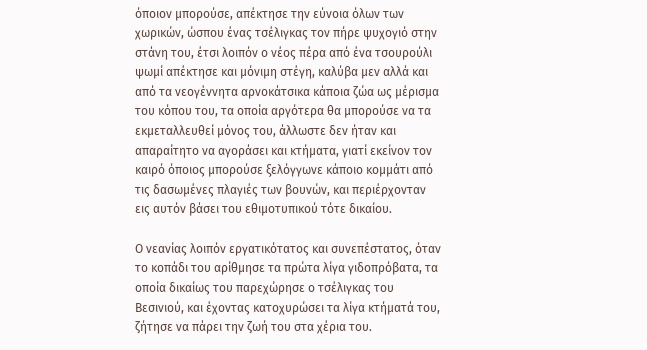όποιον μπορούσε, απέκτησε την εύνοια όλων των χωρικών, ώσπου ένας τσέλιγκας τον πήρε ψυχογιό στην στάνη του, έτσι λοιπόν ο νέος πέρα από ένα τσουρούλι ψωμί απέκτησε και μόνιμη στέγη, καλύβα μεν αλλά και από τα νεογέννητα αρνοκάτσικα κάποια ζώα ως μέρισμα του κόπου του, τα οποία αργότερα θα μπορούσε να τα εκμεταλλευθεί μόνος του, άλλωστε δεν ήταν και απαραίτητο να αγοράσει και κτήματα, γιατί εκείνον τον καιρό όποιος μπορούσε ξελόγγωνε κάποιο κομμάτι από τις δασωμένες πλαγιές των βουνών, και περιέρχονταν εις αυτόν βάσει του εθιμοτυπικού τότε δικαίου.

Ο νεανίας λοιπόν εργατικότατος και συνεπέστατος, όταν το κοπάδι του αρίθμησε τα πρώτα λίγα γιδοπρόβατα, τα οποία δικαίως του παρεχώρησε ο τσέλιγκας του Βεσινιού, και έχοντας κατοχυρώσει τα λίγα κτήματά του, ζήτησε να πάρει την ζωή του στα χέρια του.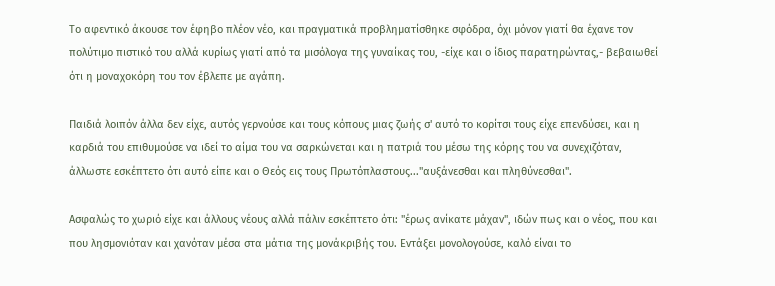Το αφεντικό άκουσε τον έφηβο πλέον νέο, και πραγματικά προβληματίσθηκε σφόδρα, όχι μόνον γιατί θα έχανε τον πολύτιμο πιστικό του αλλά κυρίως γιατί από τα μισόλογα της γυναίκας του, -είχε και ο ίδιος παρατηρώντας,- βεβαιωθεί ότι η μοναχοκόρη του τον έβλεπε με αγάπη.

Παιδιά λοιπόν άλλα δεν είχε, αυτός γερνούσε και τους κόπους μιας ζωής σ' αυτό το κορίτσι τους είχε επενδύσει, και η καρδιά του επιθυμούσε να ιδεί το αίμα του να σαρκώνεται και η πατριά του μέσω της κόρης του να συνεχιζόταν, άλλωστε εσκέπτετο ότι αυτό είπε και ο Θεός εις τους Πρωτόπλαστους...''αυξάνεσθαι και πληθύνεσθαι''.

Ασφαλώς το χωριό είχε και άλλους νέους αλλά πάλιν εσκέπτετο ότι: ''έρως ανίκατε μάχαν'', ιδών πως και ο νέος, που και που λησμονιόταν και χανόταν μέσα στα μάτια της μονάκριβής του. Εντάξει μονολογούσε, καλό είναι το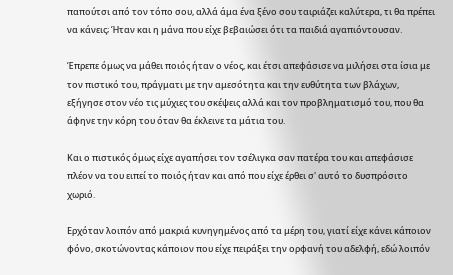παπούτσι από τον τόπο σου, αλλά άμα ένα ξένο σου ταιριάζει καλύτερα, τι θα πρέπει να κάνεις; Ήταν και η μάνα που είχε βεβαιώσει ότι τα παιδιά αγαπιόντουσαν.

Έπρεπε όμως να μάθει ποιός ήταν ο νέος, και έτσι απεφάσισε να μιλήσει στα ίσια με τον πιστικό του, πράγματι με την αμεσότητα και την ευθύτητα των βλάχων, εξήγησε στον νέο τις μύχιες του σκέψεις αλλά και τον προβληματισμό του, που θα άφηνε την κόρη του όταν θα έκλεινε τα μάτια του.

Και ο πιστικός όμως είχε αγαπήσει τον τσέλιγκα σαν πατέρα του και απεφάσισε πλέον να του ειπεί το ποιός ήταν και από που είχε έρθει σ' αυτό το δυσπρόσιτο χωριό.

Ερχόταν λοιπόν από μακριά κυνηγημένος από τα μέρη του, γιατί είχε κάνει κάποιον φόνο, σκοτώνοντας κάποιον που είχε πειράξει την ορφανή του αδελφή, εδώ λοιπόν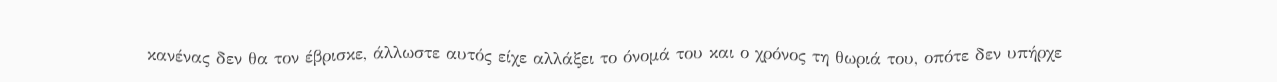κανένας δεν θα τον έβρισκε, άλλωστε αυτός είχε αλλάξει το όνομά του και ο χρόνος τη θωριά του, οπότε δεν υπήρχε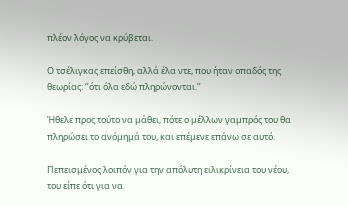πλέον λόγος να κρύβεται.

Ο τσέλιγκας επείσθη, αλλά έλα ντε, που ήταν οπαδός της θεωρίας: ‘’ότι όλα εδώ πληρώνονται.’’

Ήθελε προς τούτο να μάθει, πότε ο μέλλων γαμπρός του θα πληρώσει το ανόμημά του, και επέμενε επάνω σε αυτό.

Πεπεισμένος λοιπόν για την απόλυτη ειλικρίνεια του νέου, του είπε ότι για να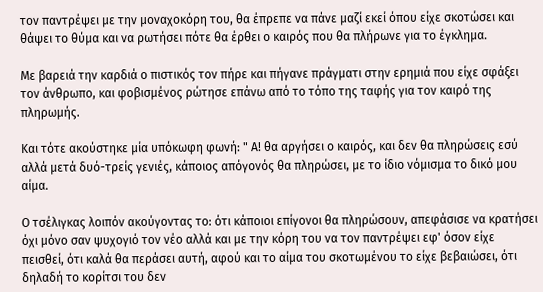τον παντρέψει με την μοναχοκόρη του, θα έπρεπε να πάνε μαζί εκεί όπου είχε σκοτώσει και θάψει το θύμα και να ρωτήσει πότε θα έρθει ο καιρός που θα πλήρωνε για το έγκλημα.

Με βαρειά την καρδιά ο πιστικός τον πήρε και πήγανε πράγματι στην ερημιά που είχε σφάξει τον άνθρωπο, και φοβισμένος ρώτησε επάνω από το τόπο της ταφής για τον καιρό της πληρωμής.

Και τότε ακούστηκε μία υπόκωφη φωνή: " Α! θα αργήσει ο καιρός, και δεν θα πληρώσεις εσύ αλλά μετά δυό-τρείς γενιές, κάποιος απόγονός θα πληρώσει, με το ίδιο νόμισμα το δικό μου αίμα.

Ο τσέλιγκας λοιπόν ακούγοντας το: ότι κάποιοι επίγονοι θα πληρώσουν, απεφάσισε να κρατήσει όχι μόνο σαν ψυχογιό τον νέο αλλά και με την κόρη του να τον παντρέψει εφ' όσον είχε πεισθεί, ότι καλά θα περάσει αυτή, αφού και το αίμα του σκοτωμένου το είχε βεβαιώσει, ότι δηλαδή το κορίτσι του δεν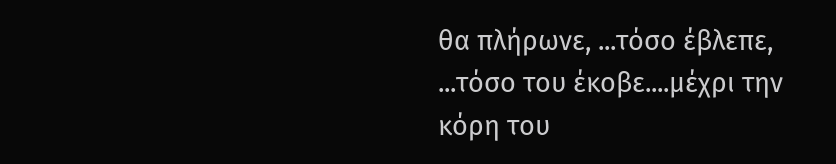θα πλήρωνε, ...τόσο έβλεπε, ...τόσο του έκοβε....μέχρι την κόρη του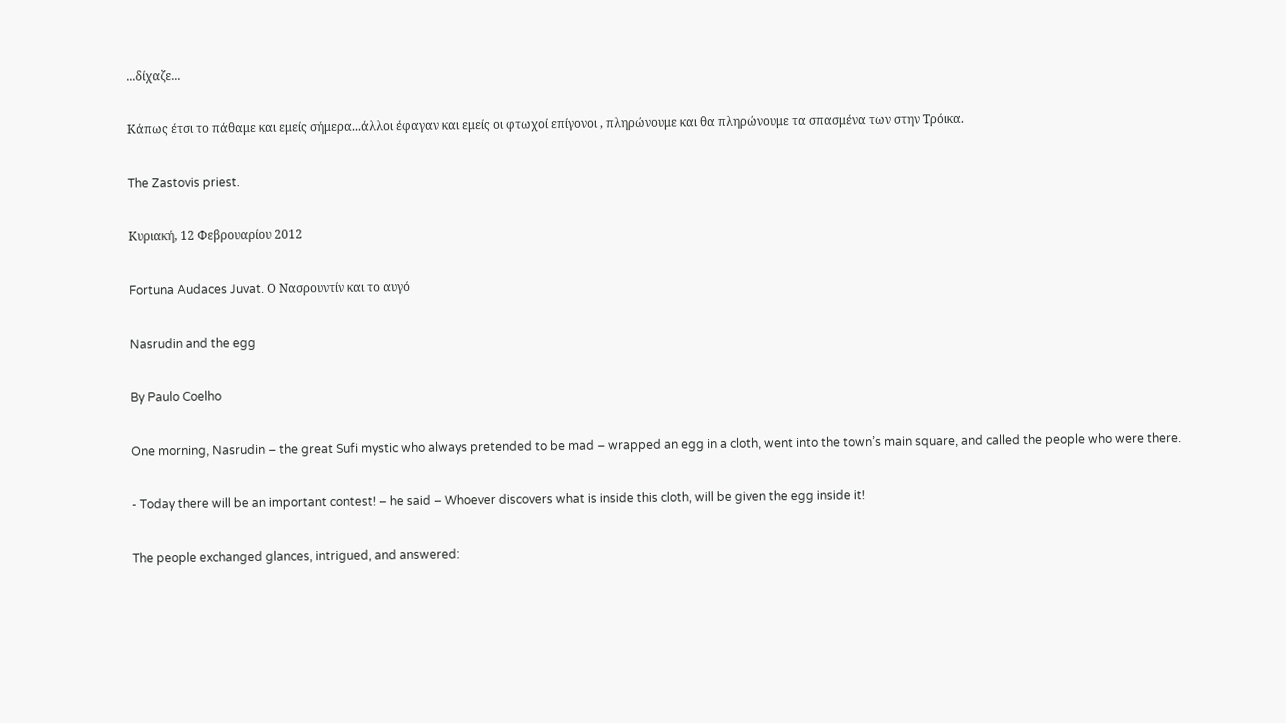...δίχαζε...

Κάπως έτσι το πάθαμε και εμείς σήμερα...άλλοι έφαγαν και εμείς οι φτωχοί επίγονοι , πληρώνουμε και θα πληρώνουμε τα σπασμένα των στην Τρόικα.

The Zastovis priest.

Κυριακή, 12 Φεβρουαρίου 2012

Fortuna Audaces Juvat. Ο Νασρουντίν και το αυγό

Nasrudin and the egg

By Paulo Coelho

One morning, Nasrudin – the great Sufi mystic who always pretended to be mad – wrapped an egg in a cloth, went into the town’s main square, and called the people who were there.

- Today there will be an important contest! – he said – Whoever discovers what is inside this cloth, will be given the egg inside it!

The people exchanged glances, intrigued, and answered: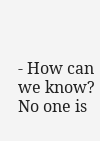- How can we know? No one is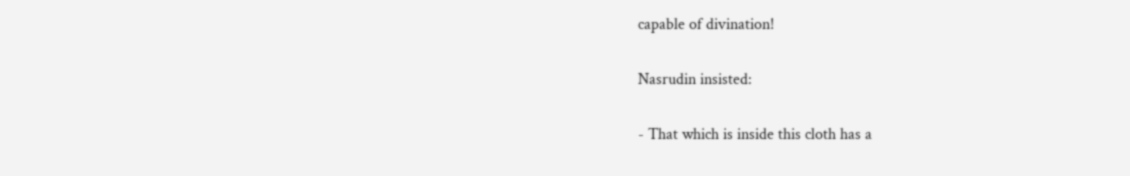capable of divination!

Nasrudin insisted:

- That which is inside this cloth has a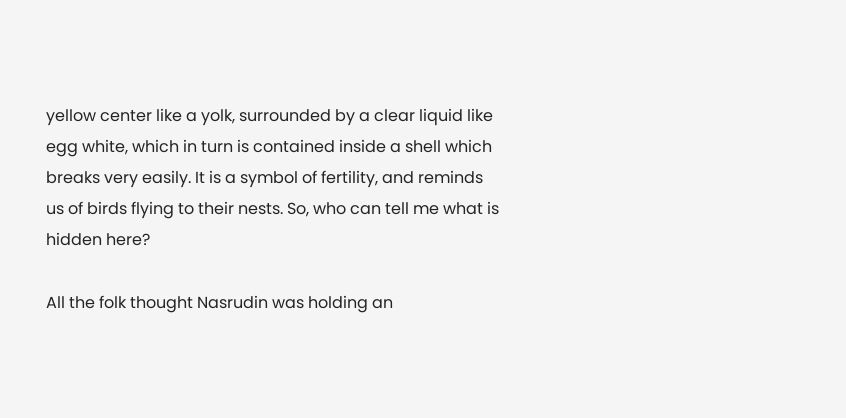yellow center like a yolk, surrounded by a clear liquid like egg white, which in turn is contained inside a shell which breaks very easily. It is a symbol of fertility, and reminds us of birds flying to their nests. So, who can tell me what is hidden here?

All the folk thought Nasrudin was holding an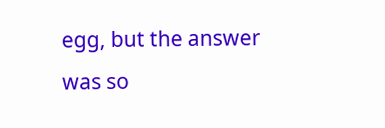egg, but the answer was so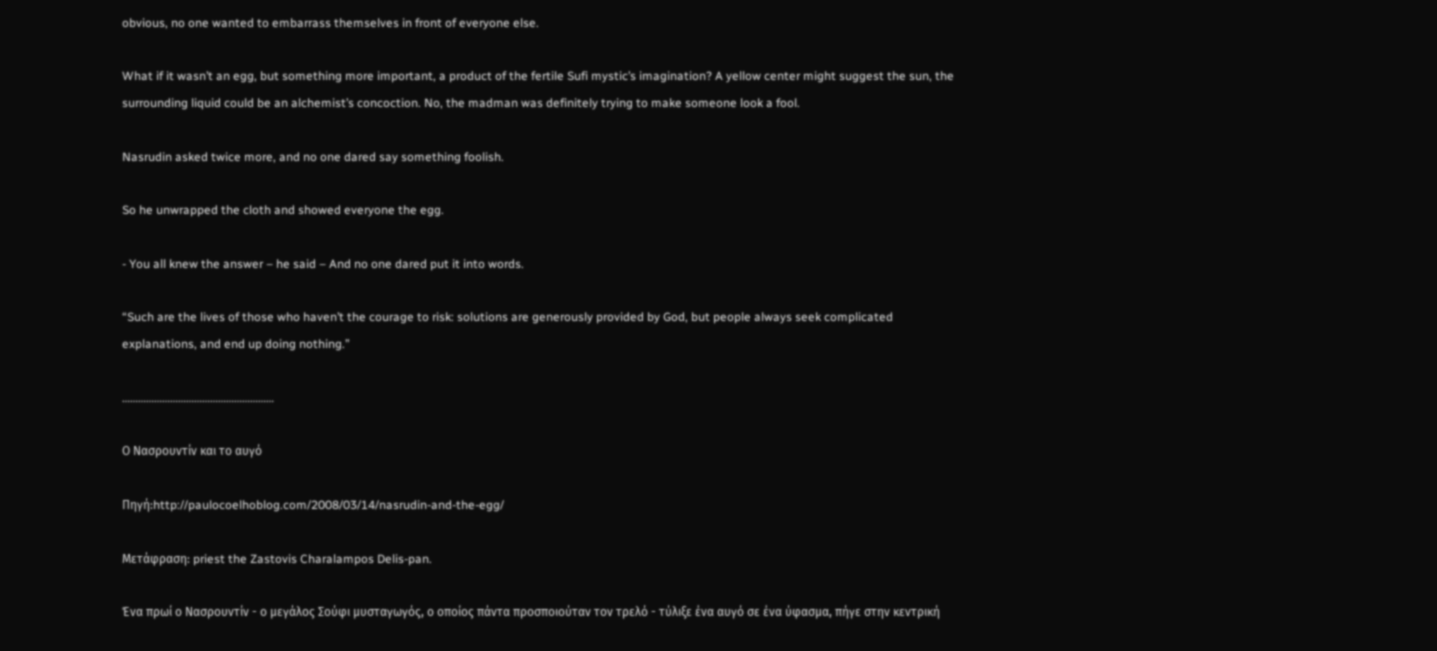obvious, no one wanted to embarrass themselves in front of everyone else.

What if it wasn’t an egg, but something more important, a product of the fertile Sufi mystic’s imagination? A yellow center might suggest the sun, the surrounding liquid could be an alchemist’s concoction. No, the madman was definitely trying to make someone look a fool.

Nasrudin asked twice more, and no one dared say something foolish.

So he unwrapped the cloth and showed everyone the egg.

- You all knew the answer – he said – And no one dared put it into words.

“Such are the lives of those who haven’t the courage to risk: solutions are generously provided by God, but people always seek complicated explanations, and end up doing nothing.”

…………………………………………………

Ο Νασρουντίν και το αυγό

Πηγή:http://paulocoelhoblog.com/2008/03/14/nasrudin-and-the-egg/

Μετάφραση: priest the Zastovis Charalampos Delis-pan.

Ένα πρωί ο Νασρουντίν - ο μεγάλος Σούφι μυσταγωγός, ο οποίος πάντα προσποιούταν τον τρελό - τύλιξε ένα αυγό σε ένα ύφασμα, πήγε στην κεντρική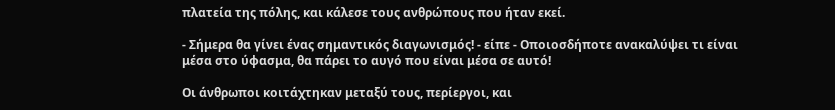πλατεία της πόλης, και κάλεσε τους ανθρώπους που ήταν εκεί.

- Σήμερα θα γίνει ένας σημαντικός διαγωνισμός! - είπε - Οποιοσδήποτε ανακαλύψει τι είναι μέσα στο ύφασμα, θα πάρει το αυγό που είναι μέσα σε αυτό!

Οι άνθρωποι κοιτάχτηκαν μεταξύ τους, περίεργοι, και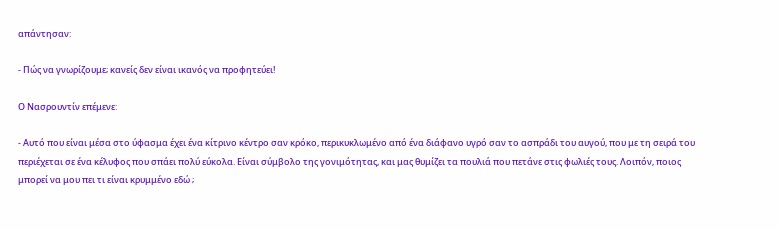απάντησαν:

- Πώς να γνωρίζουμε; κανείς δεν είναι ικανός να προφητεύει!

Ο Νασρουντίν επέμενε:

- Αυτό που είναι μέσα στο ύφασμα έχει ένα κίτρινο κέντρο σαν κρόκο, περικυκλωμένο από ένα διάφανο υγρό σαν το ασπράδι του αυγού, που με τη σειρά του περιέχεται σε ένα κέλυφος που σπάει πολύ εύκολα. Είναι σύμβολο της γονιμότητας, και μας θυμίζει τα πουλιά που πετάνε στις φωλιές τους. Λοιπόν, ποιος μπορεί να μου πει τι είναι κρυμμένο εδώ ;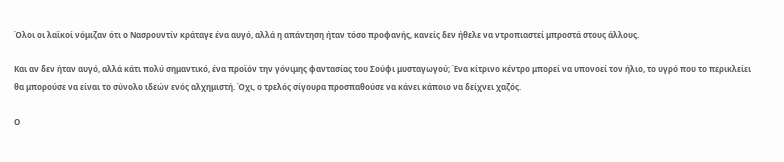Όλοι οι λαϊκοί νόμιζαν ότι ο Νασρουντίν κράταγε ένα αυγό, αλλά η απάντηση ήταν τόσο προφανής, κανείς δεν ήθελε να ντροπιαστεί μπροστά στους άλλους.

Και αν δεν ήταν αυγό, αλλά κάτι πολύ σημαντικό, ένα προϊόν την γόνιμης φαντασίας του Σούφι μυσταγωγού; Ένα κίτρινο κέντρο μπορεί να υπονοεί τον ήλιο, το υγρό που το περικλείει θα μπορούσε να είναι το σύνολο ιδεών ενός αλχημιστή. Όχι, ο τρελός σίγουρα προσπαθούσε να κάνει κάποιο να δείχνει χαζός.

Ο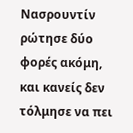Νασρουντίν ρώτησε δύο φορές ακόμη, και κανείς δεν τόλμησε να πει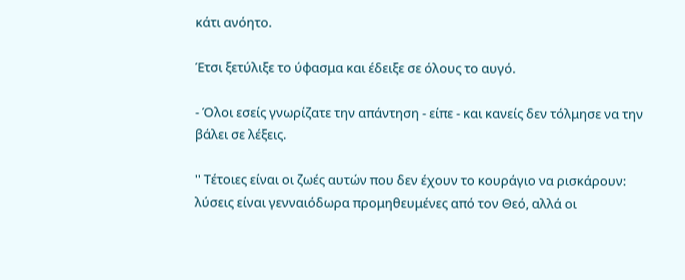κάτι ανόητο.

Έτσι ξετύλιξε το ύφασμα και έδειξε σε όλους το αυγό.

- Όλοι εσείς γνωρίζατε την απάντηση - είπε - και κανείς δεν τόλμησε να την βάλει σε λέξεις.

'' Τέτοιες είναι οι ζωές αυτών που δεν έχουν το κουράγιο να ρισκάρουν: λύσεις είναι γενναιόδωρα προμηθευμένες από τον Θεό, αλλά οι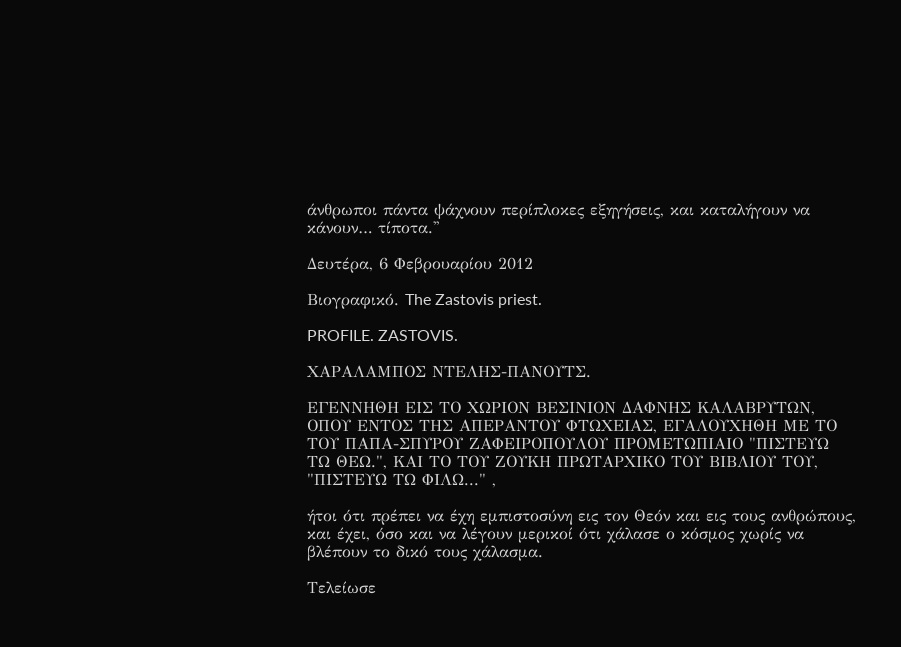άνθρωποι πάντα ψάχνουν περίπλοκες εξηγήσεις, και καταλήγουν να κάνουν… τίποτα.''

Δευτέρα, 6 Φεβρουαρίου 2012

Βιογραφικό. The Zastovis priest.

PROFILE. ZASTOVIS.

ΧΑΡΑΛΑΜΠΟΣ ΝΤΕΛΗΣ-ΠΑΝΟΥΤΣ.

ΕΓΕΝΝΗΘΗ ΕΙΣ ΤΟ ΧΩΡΙΟΝ ΒΕΣΙΝΙON ΔΑΦΝΗΣ ΚΑΛΑΒΡΥΤΩΝ, ΟΠΟΥ ΕΝΤΟΣ ΤΗΣ ΑΠΕΡΑΝΤΟΥ ΦΤΩΧΕΙΑΣ, ΕΓΑΛΟΥΧΗΘΗ ΜΕ ΤΟ ΤΟΥ ΠΑΠΑ-ΣΠΥΡΟΥ ΖΑΦΕΙΡΟΠΟΥΛΟΥ ΠΡΟΜΕΤΩΠΙΑΙΟ "ΠΙΣΤΕΥΩ ΤΩ ΘΕΩ.", ΚΑΙ ΤΟ ΤΟΥ ΖΟΥΚΗ ΠΡΩΤΑΡΧΙΚΟ ΤΟΥ ΒΙΒΛΙΟΥ ΤΟΥ, "ΠΙΣΤΕΥΩ ΤΩ ΦΙΛΩ..." ,

ήτοι ότι πρέπει να έχη εμπιστοσύνη εις τον Θεόν και εις τους ανθρώπους, και έχει, όσο και να λέγουν μερικοί ότι χάλασε ο κόσμος χωρίς να βλέπουν το δικό τους χάλασμα.

Τελείωσε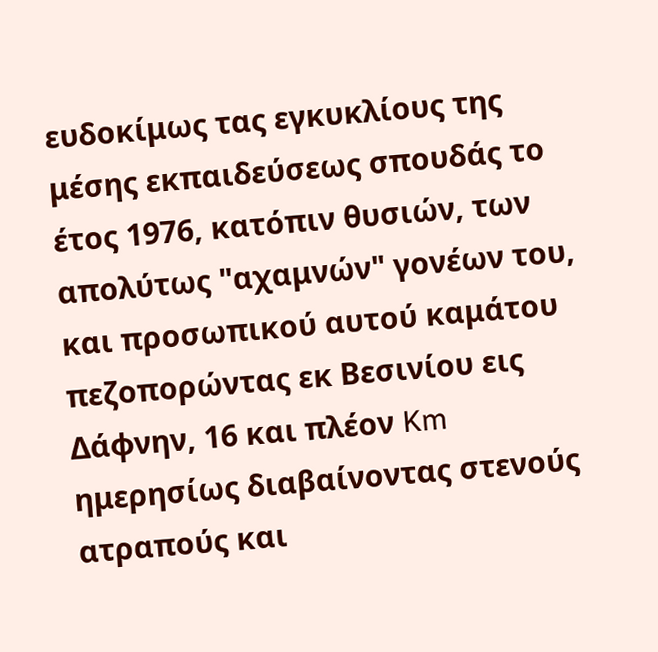ευδοκίμως τας εγκυκλίους της μέσης εκπαιδεύσεως σπουδάς το έτος 1976, κατόπιν θυσιών, των απολύτως "αχαμνών" γονέων του, και προσωπικού αυτού καμάτου πεζοπορώντας εκ Βεσινίου εις Δάφνην, 16 και πλέον Km ημερησίως διαβαίνοντας στενούς ατραπούς και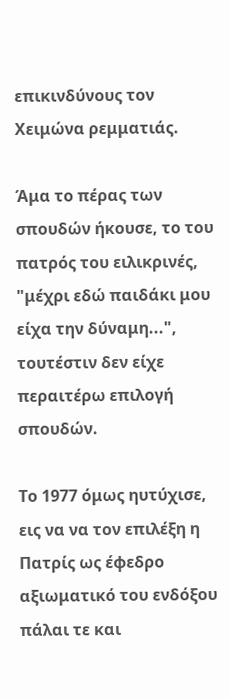επικινδύνους τον Χειμώνα ρεμματιάς.

Άμα το πέρας των σπουδών ήκουσε, το του πατρός του ειλικρινές, "μέχρι εδώ παιδάκι μου είχα την δύναμη...", τουτέστιν δεν είχε περαιτέρω επιλογή σπουδών.

Το 1977 όμως ηυτύχισε, εις να να τον επιλέξη η Πατρίς ως έφεδρο αξιωματικό του ενδόξου πάλαι τε και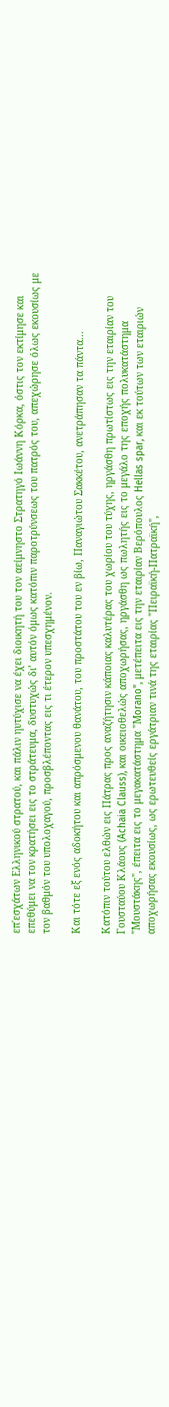επ΄εσχάτων Ελληνικού στρατού, και πάλιν ηυτύχισε να έχει διοικητή του τον αείμνηστο Στρατηγό Ιωάννη Κόρκα, όστις τον εκτίμησε και επεθύμει να τον κρατήσει εις το στράτευμα, δυστυχώς δι’ αυτόν όμως κατόπιν παροτρύνσεως του πατρός του, απεχώρησε όλως εκουσίως με τον βαθμόν του υπολοχαγού, προσβλέποντας εις τι έτερον υπεσχημένον.

Και τότε εξ ενός αδοκήτου και απρόσμενου θανάτου, του προστάτου του εν βίω, Παναγιώτου Σακκέτου, ανετράπησαν τα πάντα...

Κατόπιν τούτου ελθών εις Πάτρας προς αναζήτησιν κάποιας καλυτέρας του χωρίου του τύχης, ηργάσθη πρωτίστως εις την εταιρίαν του Γουσταύου Κλάους (Achaia Clauss), και οικειοθελώς αποχωρήσας, ηργάσθη ως πωλητής εις το μεγάλο της εποχής πολυκατάστημα "Μουστάκης", έπειτα εις το μεγακατάστημα "Μorano", μετέπειτα εις την εταιρίαν Βερόπουλος Hellas spar, και εκ τούτων των εταιριών αποχωρήσας εκουσίως, ως ερωτευθείς εργάτριαν τινά της εταιρίας "Πειραϊκή-Πατραϊκή",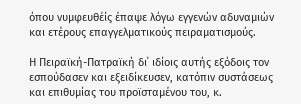όπου νυμφευθέίς έπαψε λόγω εγγενών αδυναμιών και ετέρους επαγγελματικούς πειραματισμούς.

Η Πειραϊκή-Πατραϊκή δι΄ ιδίοις αυτής εξόδοις τον εσπούδασεν και εξειδίκευσεν, κατόπιν συστάσεως και επιθυμίας του προϊσταμένου του, κ.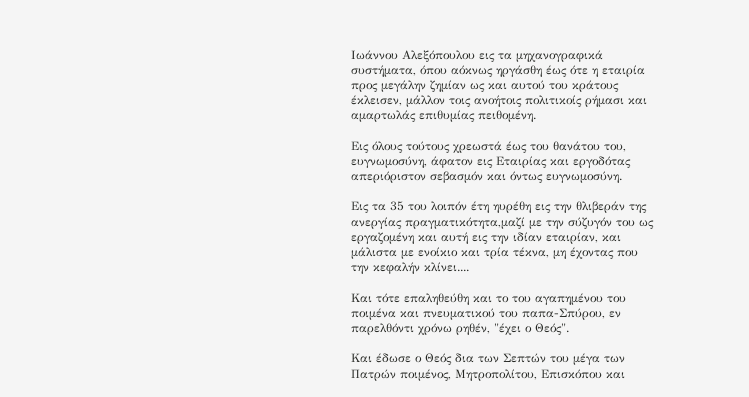Ιωάννου Αλεξόπουλου εις τα μηχανογραφικά συστήματα, όπου αόκνως ηργάσθη έως ότε η εταιρία προς μεγάλην ζημίαν ως και αυτού του κράτους έκλεισεν, μάλλον τοις ανοήτοις πολιτικοίς ρήμασι και αμαρτωλάς επιθυμίας πειθομένη.

Εις όλους τούτους χρεωστά έως του θανάτου του, ευγνωμοσύνη, άφατον εις Εταιρίας και εργοδότας απεριόριστον σεβασμόν και όντως ευγνωμοσύνη.

Εις τα 35 του λοιπόν έτη ηυρέθη εις την θλιβεράν της ανεργίας πραγματικότητα,μαζί με την σύζυγόν του ως εργαζομένη και αυτή εις την ιδίαν εταιρίαν, και μάλιστα με ενοίκιο και τρία τέκνα, μη έχοντας που την κεφαλήν κλίνει....

Και τότε επαληθεύθη και το του αγαπημένου του ποιμένα και πνευματικού του παπα-Σπύρου, εν παρελθόντι χρόνω ρηθέν, "έχει ο Θεός".

Και έδωσε ο Θεός δια των Σεπτών του μέγα των Πατρών ποιμένος, Μητροπολίτου, Επισκόπου και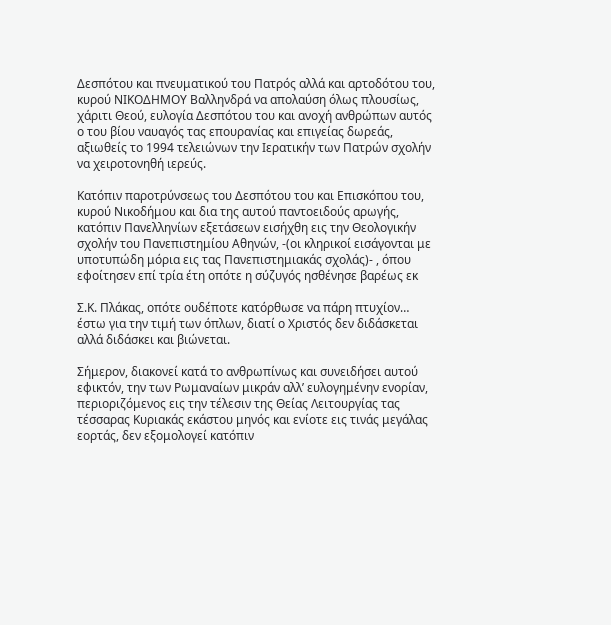Δεσπότου και πνευματικού του Πατρός αλλά και αρτοδότου του, κυρού ΝΙΚΟΔΗΜΟΥ Βαλληνδρά να απολαύση όλως πλουσίως, χάριτι Θεού, ευλογία Δεσπότου του και ανοχή ανθρώπων αυτός ο του βίου ναυαγός τας επουρανίας και επιγείας δωρεάς, αξιωθείς το 1994 τελειώνων την Ιερατικήν των Πατρών σχολήν να χειροτονηθή ιερεύς.

Κατόπιν παροτρύνσεως του Δεσπότου του και Επισκόπου του, κυρού Νικοδήμου και δια της αυτού παντοειδούς αρωγής, κατόπιν Πανελληνίων εξετάσεων εισήχθη εις την Θεολογικήν σχολήν του Πανεπιστημίου Αθηνών, -(οι κληρικοί εισάγονται με υποτυπώδη μόρια εις τας Πανεπιστημιακάς σχολάς)- , όπου εφοίτησεν επί τρία έτη οπότε η σύζυγός ησθένησε βαρέως εκ

Σ.Κ. Πλάκας, οπότε ουδέποτε κατόρθωσε να πάρη πτυχίον… έστω για την τιμή των όπλων, διατί ο Χριστός δεν διδάσκεται αλλά διδάσκει και βιώνεται.

Σήμερον, διακονεί κατά το ανθρωπίνως και συνειδήσει αυτού εφικτόν, την των Ρωμαναίων μικράν αλλ’ ευλογημένην ενορίαν, περιοριζόμενος εις την τέλεσιν της Θείας Λειτουργίας τας τέσσαρας Κυριακάς εκάστου μηνός και ενίοτε εις τινάς μεγάλας εορτάς, δεν εξομολογεί κατόπιν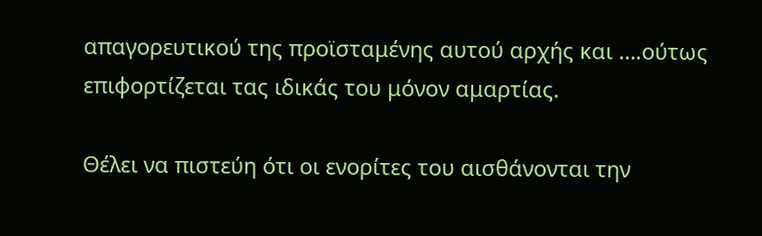απαγορευτικού της προϊσταμένης αυτού αρχής και ….ούτως επιφορτίζεται τας ιδικάς του μόνον αμαρτίας.

Θέλει να πιστεύη ότι οι ενορίτες του αισθάνονται την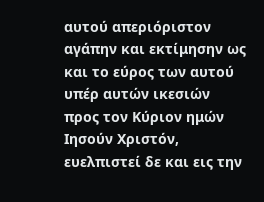αυτού απεριόριστον αγάπην και εκτίμησην ως και το εύρος των αυτού υπέρ αυτών ικεσιών προς τον Κύριον ημών Ιησούν Χριστόν, ευελπιστεί δε και εις την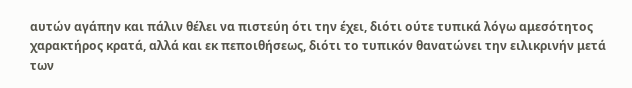αυτών αγάπην και πάλιν θέλει να πιστεύη ότι την έχει, διότι ούτε τυπικά λόγω αμεσότητος χαρακτήρος κρατά, αλλά και εκ πεποιθήσεως, διότι το τυπικόν θανατώνει την ειλικρινήν μετά των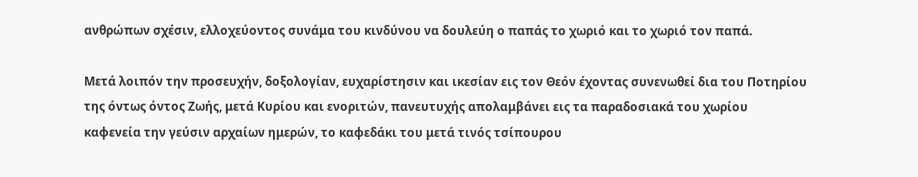ανθρώπων σχέσιν, ελλοχεύοντος συνάμα του κινδύνου να δουλεύη ο παπάς το χωριό και το χωριό τον παπά.

Μετά λοιπόν την προσευχήν, δοξολογίαν, ευχαρίστησιν και ικεσίαν εις τον Θεόν έχοντας συνενωθεί δια του Ποτηρίου της όντως όντος Ζωής, μετά Κυρίου και ενοριτών, πανευτυχής απολαμβάνει εις τα παραδοσιακά του χωρίου καφενεία την γεύσιν αρχαίων ημερών, το καφεδάκι του μετά τινός τσίπουρου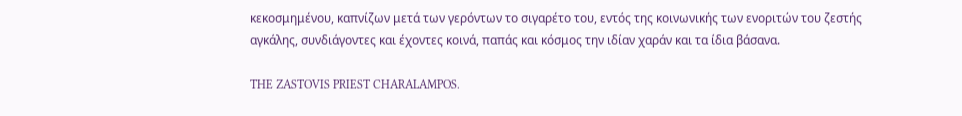κεκοσμημένου, καπνίζων μετά των γερόντων το σιγαρέτο του, εντός της κοινωνικής των ενοριτών του ζεστής αγκάλης, συνδιάγοντες και έχοντες κοινά, παπάς και κόσμος την ιδίαν χαράν και τα ίδια βάσανα.

THE ZASTOVIS PRIEST CHARALAMPOS.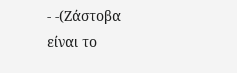- -(Ζάστοβα είναι το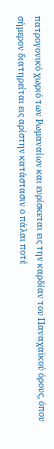πατρογονικό χωριό των Ρωμαναίων και ευρίσκεται εις την καρδίαν του Παναχαϊκού όρους, όπου σήμερον διατηρείται εις αρίστην κατάστασιν ο πάλαι ποτέ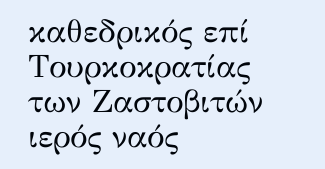καθεδρικός επί Τουρκοκρατίας των Ζαστοβιτών ιερός ναός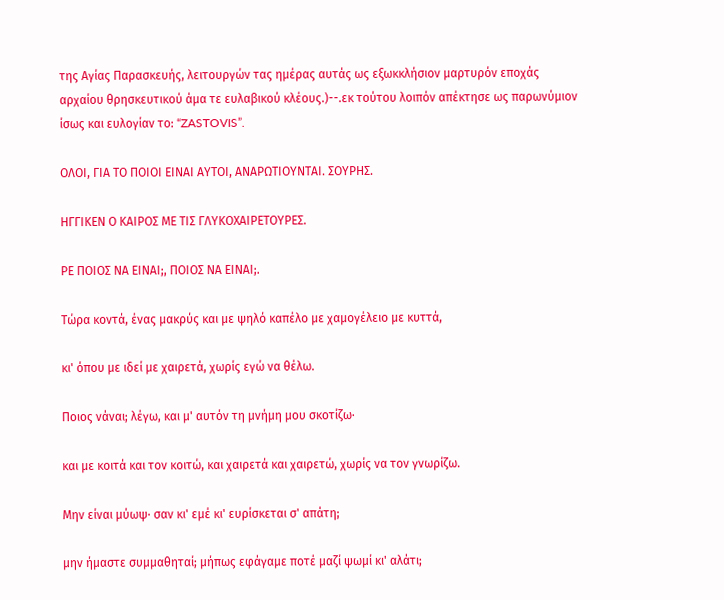της Αγίας Παρασκευής, λειτουργών τας ημέρας αυτάς ως εξωκκλήσιον μαρτυρόν εποχάς αρχαίου θρησκευτικού άμα τε ευλαβικού κλέους.)--.εκ τούτου λοιπόν απέκτησε ως παρωνύμιον ίσως και ευλογίαν το: “ZASTOVIS”.

ΟΛΟΙ, ΓΙΑ ΤΟ ΠΟΙΟΙ ΕΙΝΑΙ ΑΥΤΟΙ, ΑΝΑΡΩΤΙΟΥΝΤΑΙ. ΣΟΥΡΗΣ.

ΗΓΓΙΚΕΝ Ο ΚΑΙΡΟΣ ΜΕ ΤΙΣ ΓΛΥΚΟΧΑΙΡΕΤΟΥΡΕΣ.

ΡΕ ΠΟΙΟΣ ΝΑ ΕΙΝΑΙ;, ΠΟΙΟΣ ΝΑ ΕΙΝΑΙ;.

Τώρα κοντά, ένας μακρύς και με ψηλό καπέλο με χαμογέλειο με κυττά,

κι' όπου με ιδεί με χαιρετά, χωρίς εγώ να θέλω.

Ποιος νάναι; λέγω, και μ' αυτόν τη μνήμη μου σκοτίζω·

και με κοιτά και τον κοιτώ, και χαιρετά και χαιρετώ, χωρίς να τον γνωρίζω.

Μην είναι μύωψ· σαν κι' εμέ κι' ευρίσκεται σ' απάτη;

μην ήμαστε συμμαθηταί; μήπως εφάγαμε ποτέ μαζί ψωμί κι' αλάτι;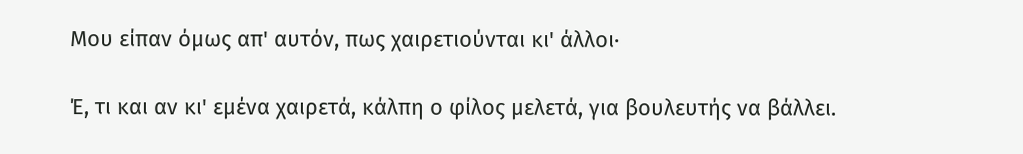Μου είπαν όμως απ' αυτόν, πως χαιρετιούνται κι' άλλοι·

Έ, τι και αν κι' εμένα χαιρετά, κάλπη ο φίλος μελετά, για βουλευτής να βάλλει.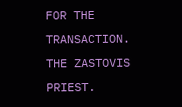FOR THE TRANSACTION. THE ZASTOVIS PRIEST.